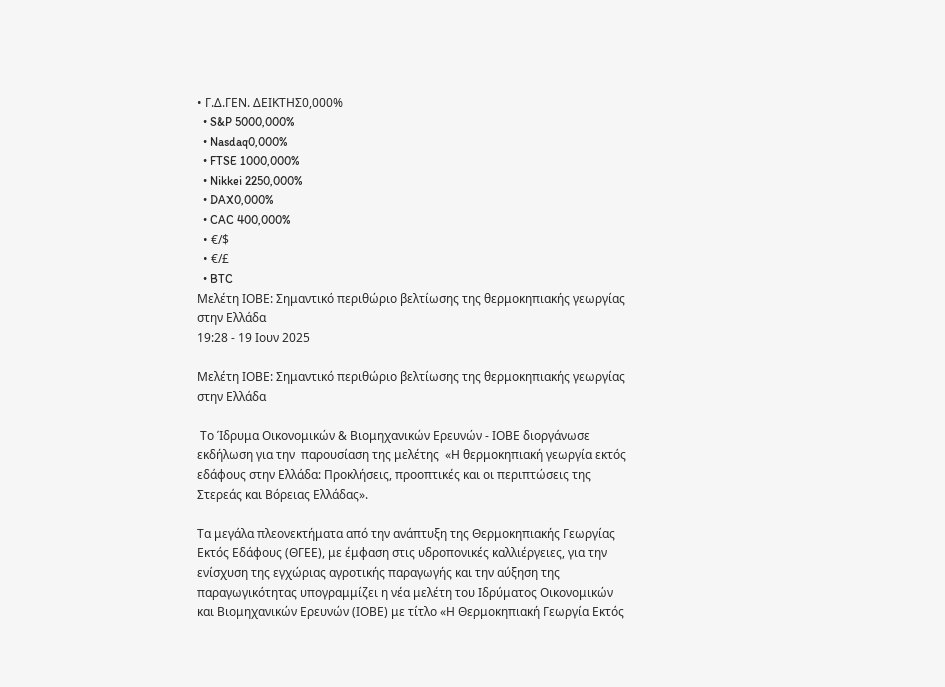• Γ.Δ.ΓΕΝ. ΔΕΙΚΤΗΣ0,000%
  • S&P 5000,000%
  • Nasdaq0,000%
  • FTSE 1000,000%
  • Nikkei 2250,000%
  • DAX0,000%
  • CAC 400,000%
  • €/$
  • €/£
  • BTC
Μελέτη ΙΟΒΕ: Σημαντικό περιθώριο βελτίωσης της θερμοκηπιακής γεωργίας στην Ελλάδα
19:28 - 19 Ιουν 2025

Μελέτη ΙΟΒΕ: Σημαντικό περιθώριο βελτίωσης της θερμοκηπιακής γεωργίας στην Ελλάδα

 Το Ίδρυμα Οικονομικών & Βιομηχανικών Ερευνών - ΙΟΒΕ διοργάνωσε εκδήλωση για την  παρουσίαση της μελέτης  «Η θερμοκηπιακή γεωργία εκτός εδάφους στην Ελλάδα: Προκλήσεις, προοπτικές και οι περιπτώσεις της Στερεάς και Βόρειας Ελλάδας».

Τα μεγάλα πλεονεκτήματα από την ανάπτυξη της Θερμοκηπιακής Γεωργίας Εκτός Εδάφους (ΘΓΕΕ), με έμφαση στις υδροπονικές καλλιέργειες, για την ενίσχυση της εγχώριας αγροτικής παραγωγής και την αύξηση της παραγωγικότητας υπογραμμίζει η νέα μελέτη του Ιδρύματος Οικονομικών και Βιομηχανικών Ερευνών (ΙΟΒΕ) με τίτλο «Η Θερμοκηπιακή Γεωργία Εκτός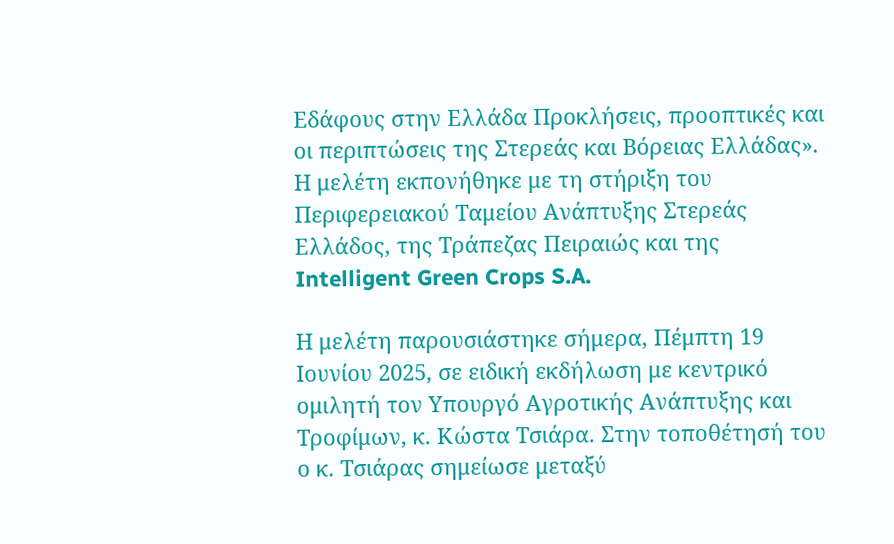Εδάφους στην Ελλάδα Προκλήσεις, προοπτικές και οι περιπτώσεις της Στερεάς και Βόρειας Ελλάδας». Η μελέτη εκπονήθηκε με τη στήριξη του Περιφερειακού Ταμείου Ανάπτυξης Στερεάς Ελλάδος, της Τράπεζας Πειραιώς και της Intelligent Green Crops S.A.

Η μελέτη παρουσιάστηκε σήμερα, Πέμπτη 19 Ιουνίου 2025, σε ειδική εκδήλωση με κεντρικό ομιλητή τον Υπουργό Αγροτικής Ανάπτυξης και Τροφίμων, κ. Κώστα Τσιάρα. Στην τοποθέτησή του ο κ. Τσιάρας σημείωσε μεταξύ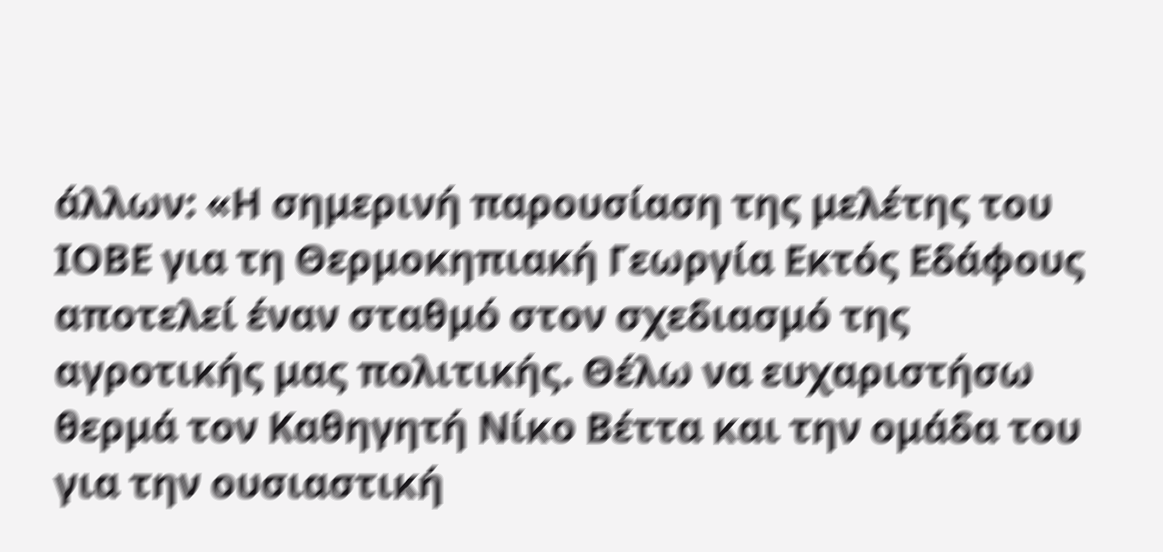άλλων: «Η σημερινή παρουσίαση της μελέτης του ΙΟΒΕ για τη Θερμοκηπιακή Γεωργία Εκτός Εδάφους αποτελεί έναν σταθμό στον σχεδιασμό της αγροτικής μας πολιτικής. Θέλω να ευχαριστήσω θερμά τον Καθηγητή Νίκο Βέττα και την ομάδα του για την ουσιαστική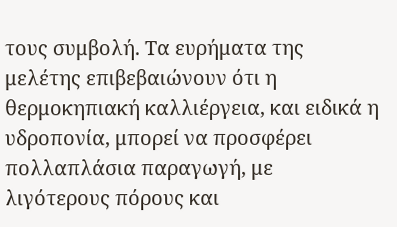τους συμβολή. Τα ευρήματα της μελέτης επιβεβαιώνουν ότι η θερμοκηπιακή καλλιέργεια, και ειδικά η υδροπονία, μπορεί να προσφέρει πολλαπλάσια παραγωγή, με λιγότερους πόρους και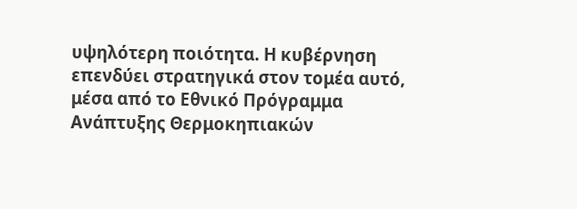υψηλότερη ποιότητα. Η κυβέρνηση επενδύει στρατηγικά στον τομέα αυτό, μέσα από το Εθνικό Πρόγραμμα Ανάπτυξης Θερμοκηπιακών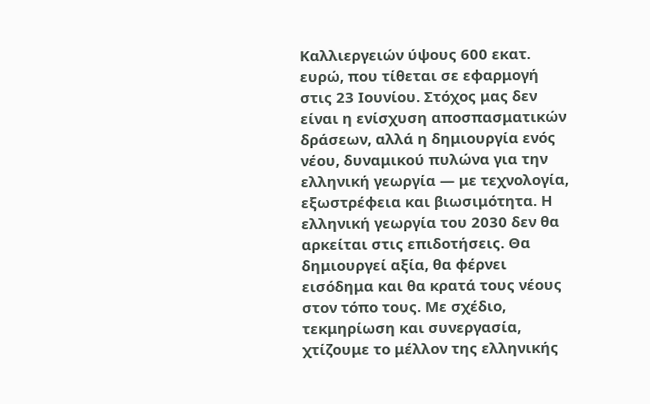Καλλιεργειών ύψους 600 εκατ. ευρώ, που τίθεται σε εφαρμογή στις 23 Ιουνίου. Στόχος μας δεν είναι η ενίσχυση αποσπασματικών δράσεων, αλλά η δημιουργία ενός νέου, δυναμικού πυλώνα για την ελληνική γεωργία — με τεχνολογία, εξωστρέφεια και βιωσιμότητα. Η ελληνική γεωργία του 2030 δεν θα αρκείται στις επιδοτήσεις. Θα δημιουργεί αξία, θα φέρνει εισόδημα και θα κρατά τους νέους στον τόπο τους. Με σχέδιο, τεκμηρίωση και συνεργασία, χτίζουμε το μέλλον της ελληνικής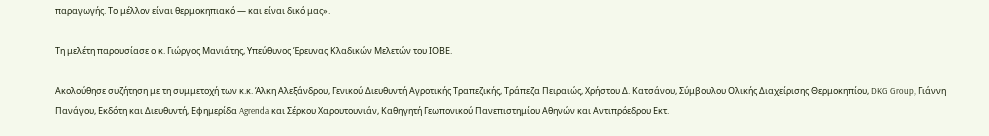παραγωγής. Το μέλλον είναι θερμοκηπιακό — και είναι δικό μας».

Τη μελέτη παρουσίασε ο κ. Γιώργος Μανιάτης, Υπεύθυνος Έρευνας Κλαδικών Μελετών του ΙΟΒΕ.

Ακολούθησε συζήτηση με τη συμμετοχή των κ.κ. Άλκη Αλεξάνδρου, Γενικού Διευθυντή Αγροτικής Τραπεζικής, Τράπεζα Πειραιώς, Χρήστου Δ. Κατσάνου, Σύμβουλου Ολικής Διαχείρισης Θερμοκηπίου, DKG Group, Γιάννη Πανάγου, Εκδότη και Διευθυντή, Εφημερίδα Agrenda και Σέρκου Χαρουτουνιάν, Καθηγητή Γεωπονικού Πανεπιστημίου Αθηνών και Aντιπρόεδρου Εκτ.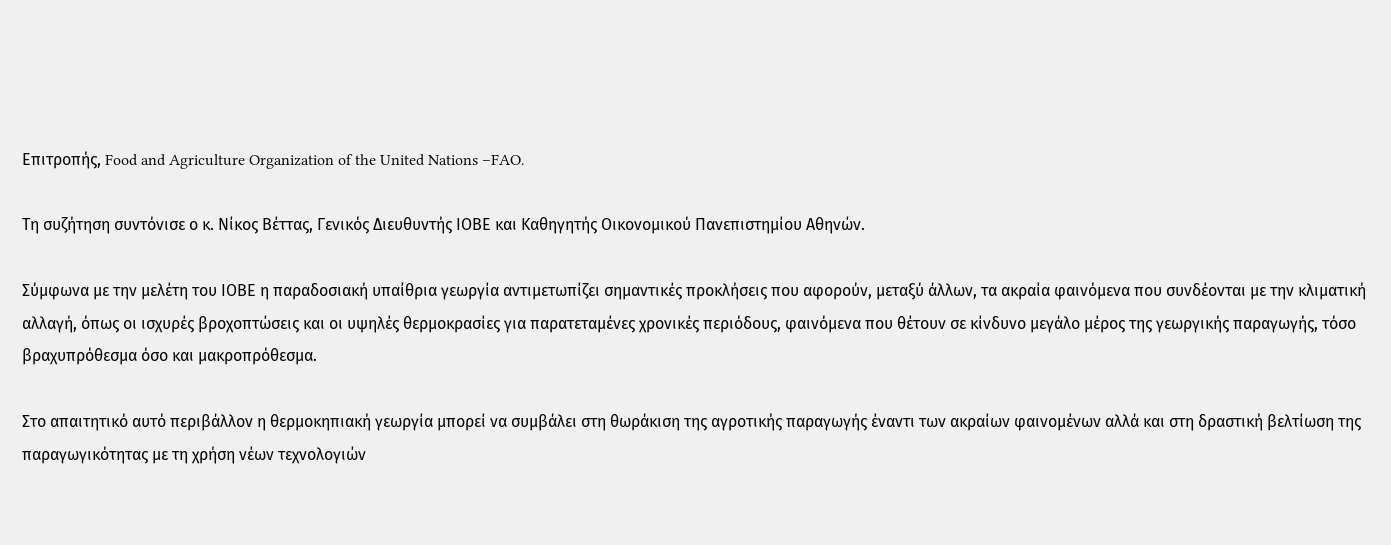Επιτροπής, Food and Agriculture Organization of the United Nations –FAO.

Τη συζήτηση συντόνισε ο κ. Νίκος Βέττας, Γενικός Διευθυντής ΙΟΒΕ και Καθηγητής Οικονομικού Πανεπιστημίου Αθηνών.

Σύμφωνα με την μελέτη του ΙΟΒΕ η παραδοσιακή υπαίθρια γεωργία αντιμετωπίζει σημαντικές προκλήσεις που αφορούν, μεταξύ άλλων, τα ακραία φαινόμενα που συνδέονται με την κλιματική αλλαγή, όπως οι ισχυρές βροχοπτώσεις και οι υψηλές θερμοκρασίες για παρατεταμένες χρονικές περιόδους, φαινόμενα που θέτουν σε κίνδυνο μεγάλο μέρος της γεωργικής παραγωγής, τόσο βραχυπρόθεσμα όσο και μακροπρόθεσμα.

Στο απαιτητικό αυτό περιβάλλον η θερμοκηπιακή γεωργία μπορεί να συμβάλει στη θωράκιση της αγροτικής παραγωγής έναντι των ακραίων φαινομένων αλλά και στη δραστική βελτίωση της παραγωγικότητας με τη χρήση νέων τεχνολογιών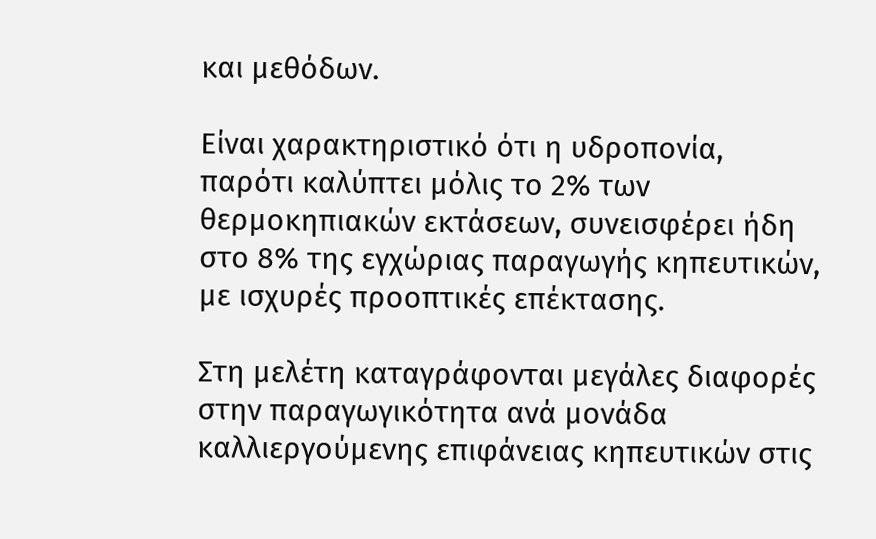και μεθόδων.

Είναι χαρακτηριστικό ότι η υδροπονία, παρότι καλύπτει μόλις το 2% των θερμοκηπιακών εκτάσεων, συνεισφέρει ήδη στο 8% της εγχώριας παραγωγής κηπευτικών, με ισχυρές προοπτικές επέκτασης.

Στη μελέτη καταγράφονται μεγάλες διαφορές στην παραγωγικότητα ανά μονάδα καλλιεργούμενης επιφάνειας κηπευτικών στις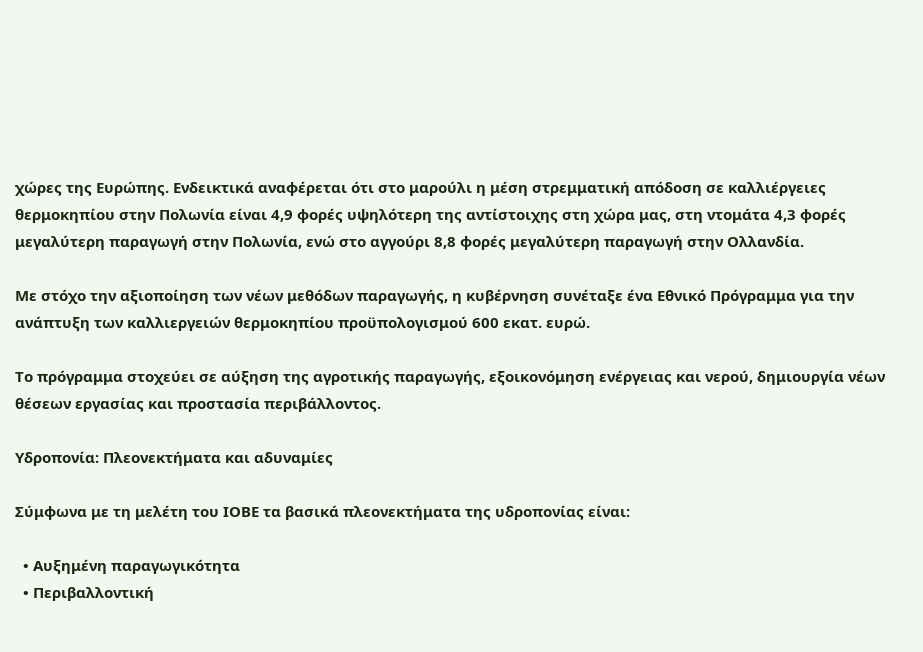χώρες της Ευρώπης. Ενδεικτικά αναφέρεται ότι στο μαρούλι η μέση στρεμματική απόδοση σε καλλιέργειες θερμοκηπίου στην Πολωνία είναι 4,9 φορές υψηλότερη της αντίστοιχης στη χώρα μας, στη ντομάτα 4,3 φορές μεγαλύτερη παραγωγή στην Πολωνία, ενώ στο αγγούρι 8,8 φορές μεγαλύτερη παραγωγή στην Ολλανδία.

Με στόχο την αξιοποίηση των νέων μεθόδων παραγωγής, η κυβέρνηση συνέταξε ένα Εθνικό Πρόγραμμα για την ανάπτυξη των καλλιεργειών θερμοκηπίου προϋπολογισμού 600 εκατ. ευρώ.

Το πρόγραμμα στοχεύει σε αύξηση της αγροτικής παραγωγής, εξοικονόμηση ενέργειας και νερού, δημιουργία νέων θέσεων εργασίας και προστασία περιβάλλοντος.

Υδροπονία: Πλεονεκτήματα και αδυναμίες

Σύμφωνα με τη μελέτη του ΙΟΒΕ τα βασικά πλεονεκτήματα της υδροπονίας είναι:

  • Αυξημένη παραγωγικότητα
  • Περιβαλλοντική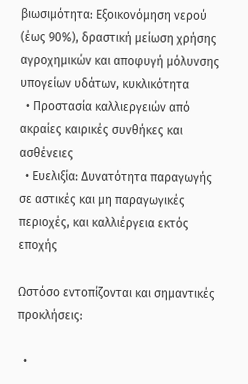βιωσιμότητα: Εξοικονόμηση νερού (έως 90%), δραστική μείωση χρήσης αγροχημικών και αποφυγή μόλυνσης υπογείων υδάτων, κυκλικότητα
  • Προστασία καλλιεργειών από ακραίες καιρικές συνθήκες και ασθένειες
  • Ευελιξία: Δυνατότητα παραγωγής σε αστικές και μη παραγωγικές περιοχές, και καλλιέργεια εκτός εποχής

Ωστόσο εντοπίζονται και σημαντικές προκλήσεις:

  •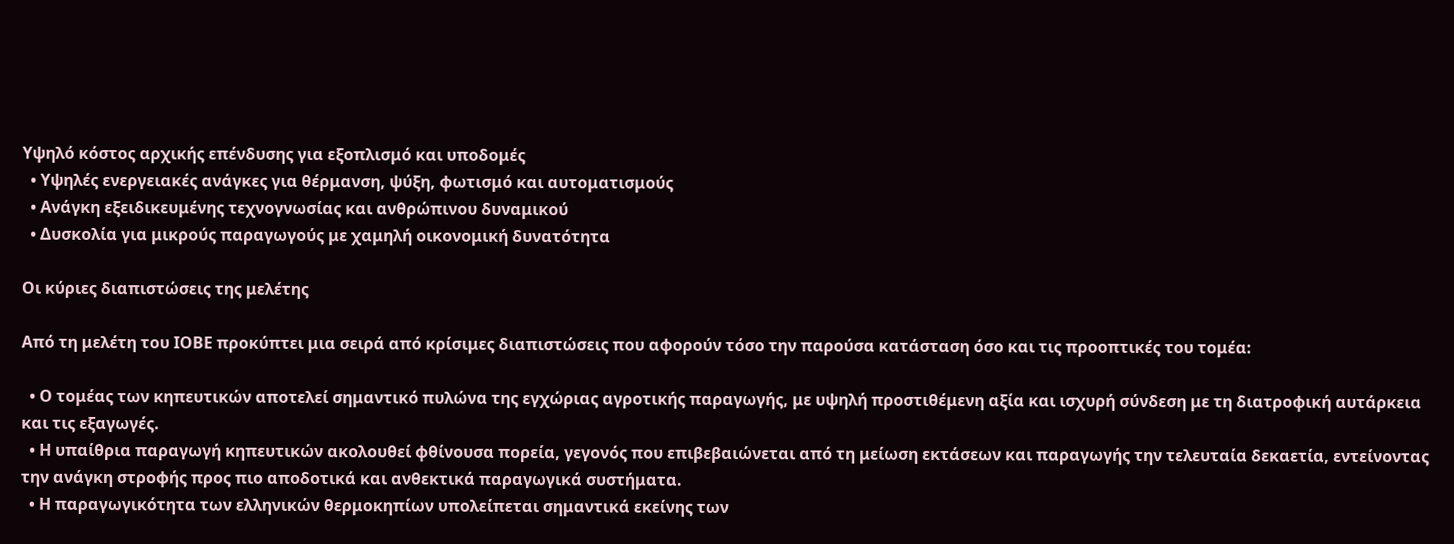Υψηλό κόστος αρχικής επένδυσης για εξοπλισμό και υποδομές
  • Υψηλές ενεργειακές ανάγκες για θέρμανση, ψύξη, φωτισμό και αυτοματισμούς
  • Ανάγκη εξειδικευμένης τεχνογνωσίας και ανθρώπινου δυναμικού
  • Δυσκολία για μικρούς παραγωγούς με χαμηλή οικονομική δυνατότητα

Οι κύριες διαπιστώσεις της μελέτης

Από τη μελέτη του ΙΟΒΕ προκύπτει μια σειρά από κρίσιμες διαπιστώσεις που αφορούν τόσο την παρούσα κατάσταση όσο και τις προοπτικές του τομέα:

  • Ο τομέας των κηπευτικών αποτελεί σημαντικό πυλώνα της εγχώριας αγροτικής παραγωγής, με υψηλή προστιθέμενη αξία και ισχυρή σύνδεση με τη διατροφική αυτάρκεια και τις εξαγωγές.
  • Η υπαίθρια παραγωγή κηπευτικών ακολουθεί φθίνουσα πορεία, γεγονός που επιβεβαιώνεται από τη μείωση εκτάσεων και παραγωγής την τελευταία δεκαετία, εντείνοντας την ανάγκη στροφής προς πιο αποδοτικά και ανθεκτικά παραγωγικά συστήματα.
  • Η παραγωγικότητα των ελληνικών θερμοκηπίων υπολείπεται σημαντικά εκείνης των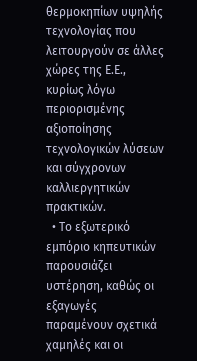θερμοκηπίων υψηλής τεχνολογίας που λειτουργούν σε άλλες χώρες της Ε.Ε., κυρίως λόγω περιορισμένης αξιοποίησης τεχνολογικών λύσεων και σύγχρονων καλλιεργητικών πρακτικών.
  • Το εξωτερικό εμπόριο κηπευτικών παρουσιάζει υστέρηση, καθώς οι εξαγωγές παραμένουν σχετικά χαμηλές και οι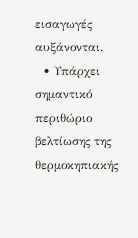εισαγωγές αυξάνονται.
  • Υπάρχει σημαντικό περιθώριο βελτίωσης της θερμοκηπιακής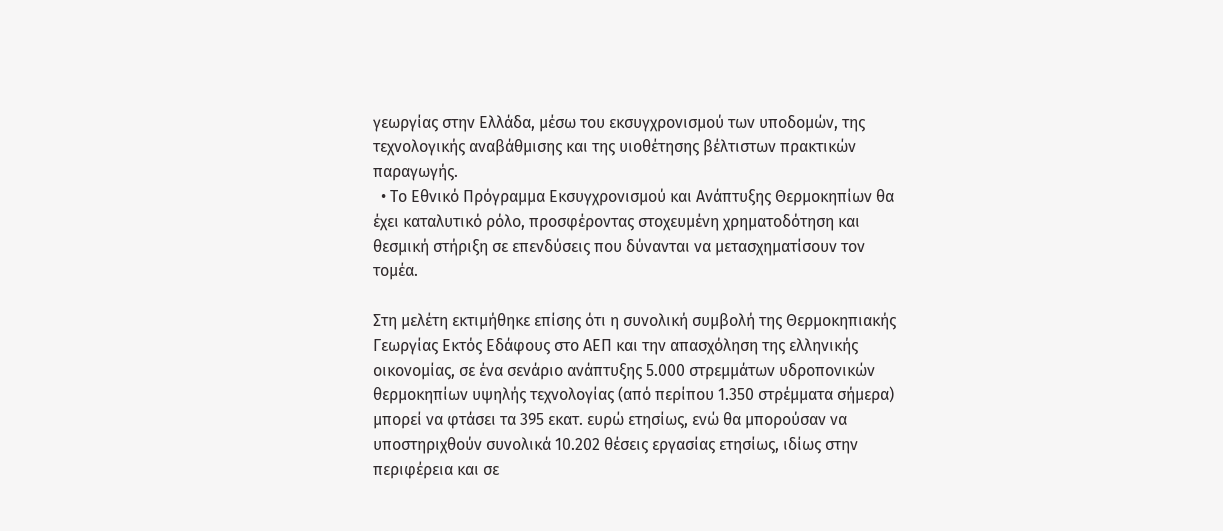γεωργίας στην Ελλάδα, μέσω του εκσυγχρονισμού των υποδομών, της τεχνολογικής αναβάθμισης και της υιοθέτησης βέλτιστων πρακτικών παραγωγής.
  • Το Εθνικό Πρόγραμμα Εκσυγχρονισμού και Ανάπτυξης Θερμοκηπίων θα έχει καταλυτικό ρόλο, προσφέροντας στοχευμένη χρηματοδότηση και θεσμική στήριξη σε επενδύσεις που δύνανται να μετασχηματίσουν τον τομέα.

Στη μελέτη εκτιμήθηκε επίσης ότι η συνολική συμβολή της Θερμοκηπιακής Γεωργίας Εκτός Εδάφους στο ΑΕΠ και την απασχόληση της ελληνικής οικονομίας, σε ένα σενάριο ανάπτυξης 5.000 στρεμμάτων υδροπονικών θερμοκηπίων υψηλής τεχνολογίας (από περίπου 1.350 στρέμματα σήμερα) μπορεί να φτάσει τα 395 εκατ. ευρώ ετησίως, ενώ θα μπορούσαν να υποστηριχθούν συνολικά 10.202 θέσεις εργασίας ετησίως, ιδίως στην περιφέρεια και σε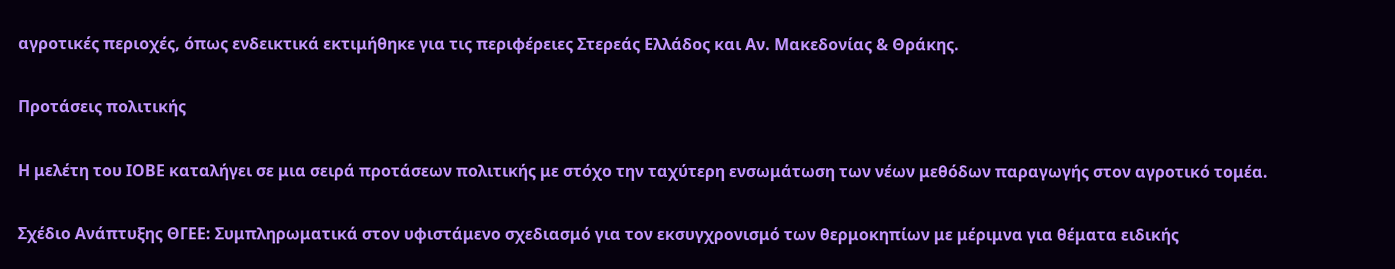αγροτικές περιοχές, όπως ενδεικτικά εκτιμήθηκε για τις περιφέρειες Στερεάς Ελλάδος και Αν. Μακεδονίας & Θράκης.

Προτάσεις πολιτικής

Η μελέτη του ΙΟΒΕ καταλήγει σε μια σειρά προτάσεων πολιτικής με στόχο την ταχύτερη ενσωμάτωση των νέων μεθόδων παραγωγής στον αγροτικό τομέα.

Σχέδιο Ανάπτυξης ΘΓΕΕ: Συμπληρωματικά στον υφιστάμενο σχεδιασμό για τον εκσυγχρονισμό των θερμοκηπίων με μέριμνα για θέματα ειδικής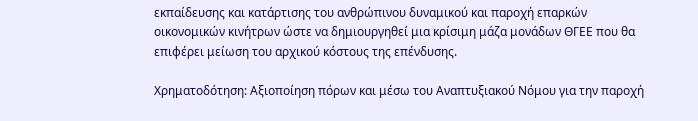εκπαίδευσης και κατάρτισης του ανθρώπινου δυναμικού και παροχή επαρκών οικονομικών κινήτρων ώστε να δημιουργηθεί μια κρίσιμη μάζα μονάδων ΘΓΕΕ που θα επιφέρει μείωση του αρχικού κόστους της επένδυσης.

Χρηματοδότηση: Αξιοποίηση πόρων και μέσω του Αναπτυξιακού Νόμου για την παροχή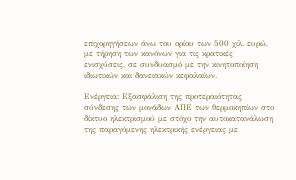επιχορηγήσεων άνω του ορίου των 500 χιλ. ευρώ, με τήρηση των κανόνων για τις κρατικές ενισχύσεις, σε συνδυασμό με την κινητοποίηση ιδιωτικών και δανειακών κεφαλαίων.

Ενέργεια: Εξασφάλιση της προτεραιότητας σύνδεσης των μονάδων ΑΠΕ των θερμοκηπίων στο δίκτυο ηλεκτρισμού με στόχο την αυτοκατανάλωση της παραγόμενης ηλεκτρικής ενέργειας με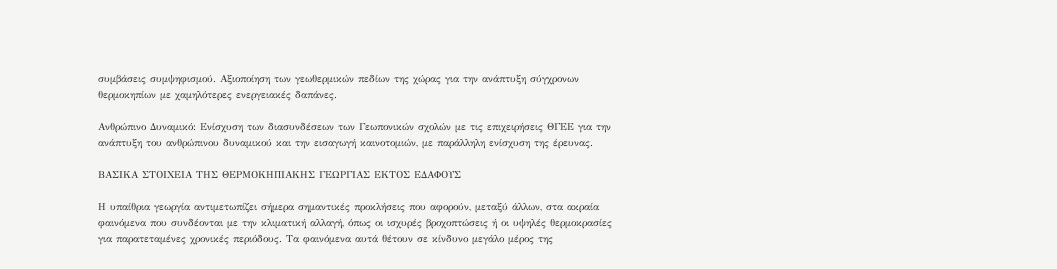συμβάσεις συμψηφισμού. Αξιοποίηση των γεωθερμικών πεδίων της χώρας για την ανάπτυξη σύγχρονων θερμοκηπίων με χαμηλότερες ενεργειακές δαπάνες.

Ανθρώπινο Δυναμικό: Ενίσχυση των διασυνδέσεων των Γεωπονικών σχολών με τις επιχειρήσεις ΘΓΕΕ για την ανάπτυξη του ανθρώπινου δυναμικού και την εισαγωγή καινοτομιών, με παράλληλη ενίσχυση της έρευνας.

ΒΑΣΙΚΑ ΣΤΟΙΧΕΙΑ ΤΗΣ ΘΕΡΜΟΚΗΠΙΑΚΗΣ ΓΕΩΡΓΙΑΣ ΕΚΤΟΣ ΕΔΑΦΟΥΣ

Η υπαίθρια γεωργία αντιμετωπίζει σήμερα σημαντικές προκλήσεις που αφορούν, μεταξύ άλλων, στα ακραία φαινόμενα που συνδέονται με την κλιματική αλλαγή, όπως οι ισχυρές βροχοπτώσεις ή οι υψηλές θερμοκρασίες για παρατεταμένες χρονικές περιόδους. Τα φαινόμενα αυτά θέτουν σε κίνδυνο μεγάλο μέρος της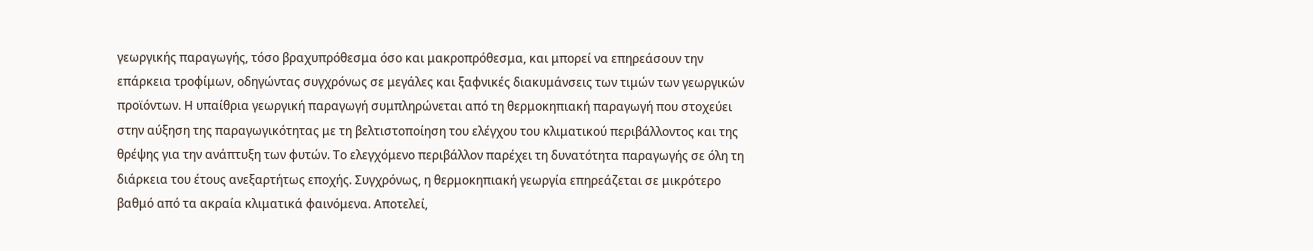γεωργικής παραγωγής, τόσο βραχυπρόθεσμα όσο και μακροπρόθεσμα, και μπορεί να επηρεάσουν την επάρκεια τροφίμων, οδηγώντας συγχρόνως σε μεγάλες και ξαφνικές διακυμάνσεις των τιμών των γεωργικών προϊόντων. Η υπαίθρια γεωργική παραγωγή συμπληρώνεται από τη θερμοκηπιακή παραγωγή που στοχεύει στην αύξηση της παραγωγικότητας με τη βελτιστοποίηση του ελέγχου του κλιματικού περιβάλλοντος και της θρέψης για την ανάπτυξη των φυτών. Το ελεγχόμενο περιβάλλον παρέχει τη δυνατότητα παραγωγής σε όλη τη διάρκεια του έτους ανεξαρτήτως εποχής. Συγχρόνως, η θερμοκηπιακή γεωργία επηρεάζεται σε μικρότερο βαθμό από τα ακραία κλιματικά φαινόμενα. Αποτελεί,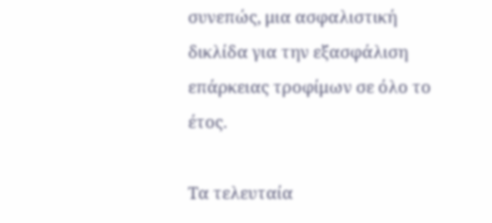συνεπώς, μια ασφαλιστική δικλίδα για την εξασφάλιση επάρκειας τροφίμων σε όλο το έτος.

Τα τελευταία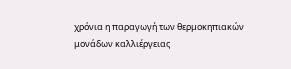χρόνια η παραγωγή των θερμοκηπιακών μονάδων καλλιέργειας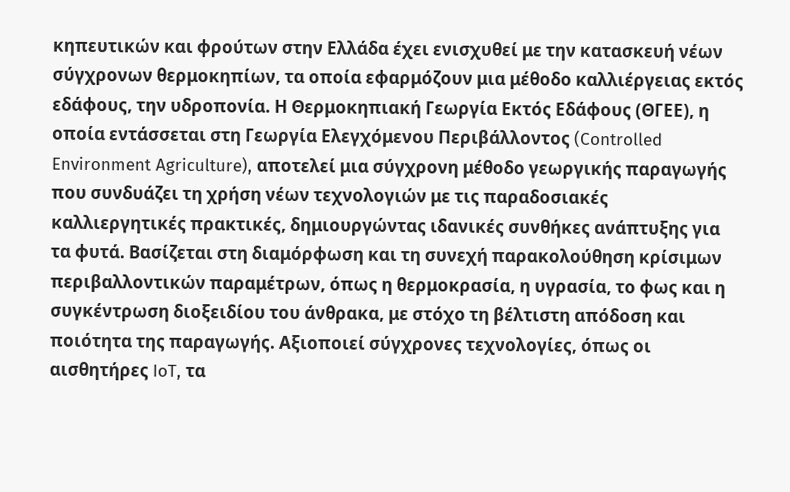κηπευτικών και φρούτων στην Ελλάδα έχει ενισχυθεί με την κατασκευή νέων σύγχρονων θερμοκηπίων, τα οποία εφαρμόζουν μια μέθοδο καλλιέργειας εκτός εδάφους, την υδροπονία. Η Θερμοκηπιακή Γεωργία Εκτός Εδάφους (ΘΓΕΕ), η οποία εντάσσεται στη Γεωργία Ελεγχόμενου Περιβάλλοντος (Controlled Environment Agriculture), αποτελεί μια σύγχρονη μέθοδο γεωργικής παραγωγής που συνδυάζει τη χρήση νέων τεχνολογιών με τις παραδοσιακές καλλιεργητικές πρακτικές, δημιουργώντας ιδανικές συνθήκες ανάπτυξης για τα φυτά. Βασίζεται στη διαμόρφωση και τη συνεχή παρακολούθηση κρίσιμων περιβαλλοντικών παραμέτρων, όπως η θερμοκρασία, η υγρασία, το φως και η συγκέντρωση διοξειδίου του άνθρακα, με στόχο τη βέλτιστη απόδοση και ποιότητα της παραγωγής. Αξιοποιεί σύγχρονες τεχνολογίες, όπως οι αισθητήρες IoT, τα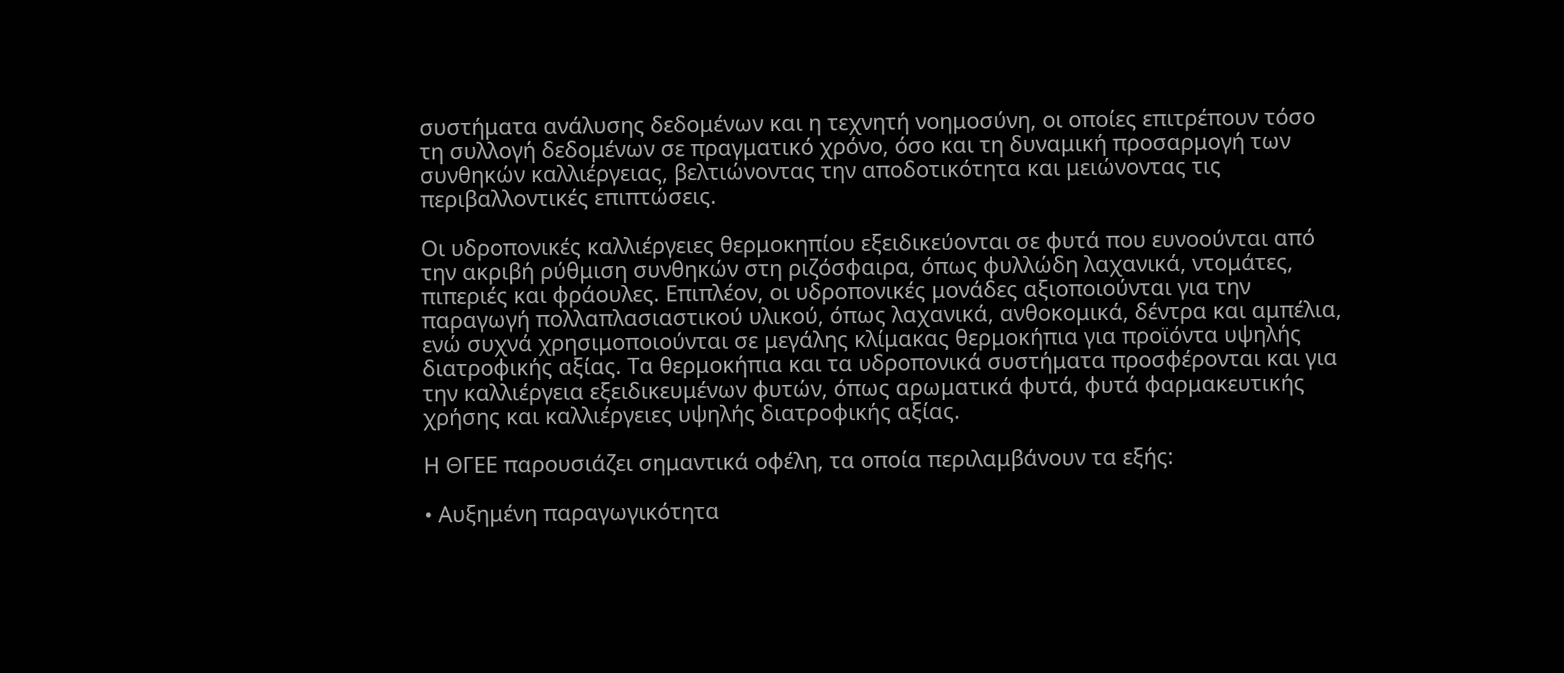συστήματα ανάλυσης δεδομένων και η τεχνητή νοημοσύνη, οι οποίες επιτρέπουν τόσο τη συλλογή δεδομένων σε πραγματικό χρόνο, όσο και τη δυναμική προσαρμογή των συνθηκών καλλιέργειας, βελτιώνοντας την αποδοτικότητα και μειώνοντας τις περιβαλλοντικές επιπτώσεις.

Οι υδροπονικές καλλιέργειες θερμοκηπίου εξειδικεύονται σε φυτά που ευνοούνται από την ακριβή ρύθμιση συνθηκών στη ριζόσφαιρα, όπως φυλλώδη λαχανικά, ντομάτες, πιπεριές και φράουλες. Επιπλέον, οι υδροπονικές μονάδες αξιοποιούνται για την παραγωγή πολλαπλασιαστικού υλικού, όπως λαχανικά, ανθοκομικά, δέντρα και αμπέλια, ενώ συχνά χρησιμοποιούνται σε μεγάλης κλίμακας θερμοκήπια για προϊόντα υψηλής διατροφικής αξίας. Τα θερμοκήπια και τα υδροπονικά συστήματα προσφέρονται και για την καλλιέργεια εξειδικευμένων φυτών, όπως αρωματικά φυτά, φυτά φαρμακευτικής χρήσης και καλλιέργειες υψηλής διατροφικής αξίας.

Η ΘΓΕΕ παρουσιάζει σημαντικά οφέλη, τα οποία περιλαμβάνουν τα εξής:

• Αυξημένη παραγωγικότητα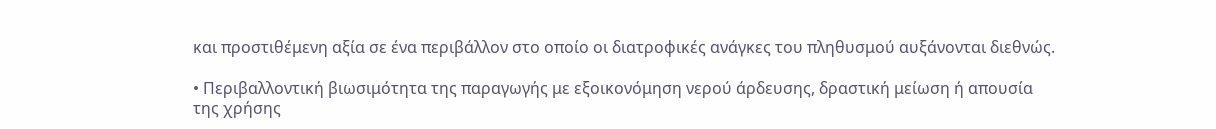και προστιθέμενη αξία σε ένα περιβάλλον στο οποίο οι διατροφικές ανάγκες του πληθυσμού αυξάνονται διεθνώς.

• Περιβαλλοντική βιωσιμότητα της παραγωγής με εξοικονόμηση νερού άρδευσης, δραστική μείωση ή απουσία της χρήσης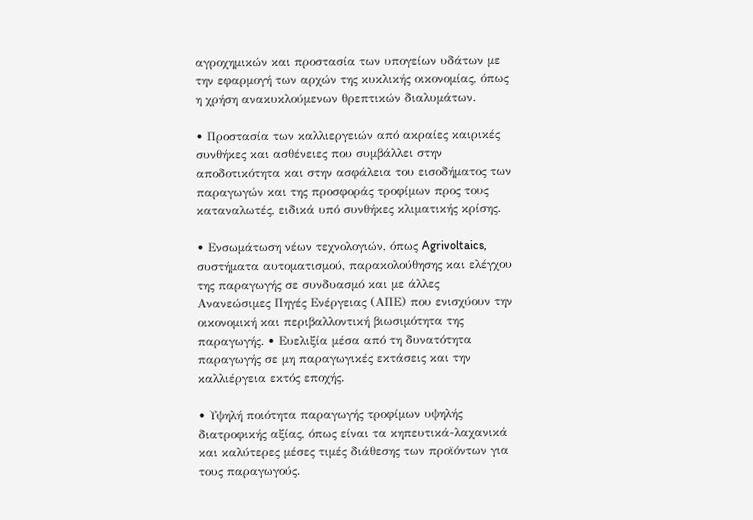αγροχημικών και προστασία των υπογείων υδάτων με την εφαρμογή των αρχών της κυκλικής οικονομίας, όπως η χρήση ανακυκλούμενων θρεπτικών διαλυμάτων.

• Προστασία των καλλιεργειών από ακραίες καιρικές συνθήκες και ασθένειες που συμβάλλει στην αποδοτικότητα και στην ασφάλεια του εισοδήματος των παραγωγών και της προσφοράς τροφίμων προς τους καταναλωτές, ειδικά υπό συνθήκες κλιματικής κρίσης.

• Ενσωμάτωση νέων τεχνολογιών, όπως Agrivoltaics, συστήματα αυτοματισμού, παρακολούθησης και ελέγχου της παραγωγής σε συνδυασμό και με άλλες Ανανεώσιμες Πηγές Ενέργειας (ΑΠΕ) που ενισχύουν την οικονομική και περιβαλλοντική βιωσιμότητα της παραγωγής. • Ευελιξία μέσα από τη δυνατότητα παραγωγής σε μη παραγωγικές εκτάσεις και την καλλιέργεια εκτός εποχής.

• Υψηλή ποιότητα παραγωγής τροφίμων υψηλής διατροφικής αξίας, όπως είναι τα κηπευτικά-λαχανικά και καλύτερες μέσες τιμές διάθεσης των προϊόντων για τους παραγωγούς.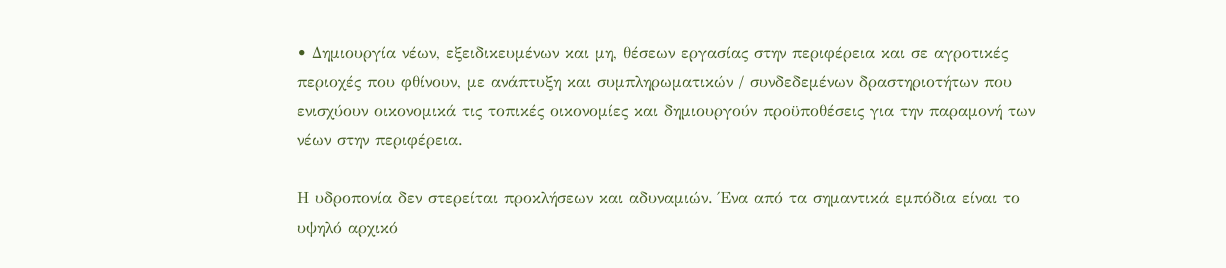• Δημιουργία νέων, εξειδικευμένων και μη, θέσεων εργασίας στην περιφέρεια και σε αγροτικές περιοχές που φθίνουν, με ανάπτυξη και συμπληρωματικών / συνδεδεμένων δραστηριοτήτων που ενισχύουν οικονομικά τις τοπικές οικονομίες και δημιουργούν προϋποθέσεις για την παραμονή των νέων στην περιφέρεια.

Η υδροπονία δεν στερείται προκλήσεων και αδυναμιών. Ένα από τα σημαντικά εμπόδια είναι το υψηλό αρχικό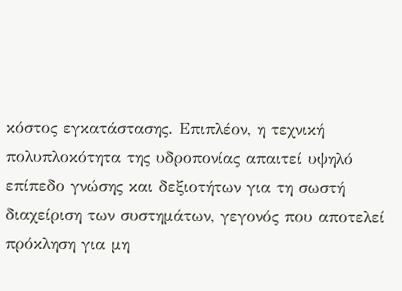κόστος εγκατάστασης. Επιπλέον, η τεχνική πολυπλοκότητα της υδροπονίας απαιτεί υψηλό επίπεδο γνώσης και δεξιοτήτων για τη σωστή διαχείριση των συστημάτων, γεγονός που αποτελεί πρόκληση για μη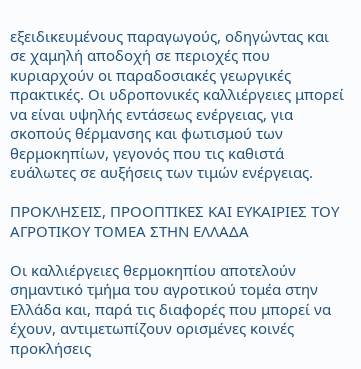εξειδικευμένους παραγωγούς, οδηγώντας και σε χαμηλή αποδοχή σε περιοχές που κυριαρχούν οι παραδοσιακές γεωργικές πρακτικές. Οι υδροπονικές καλλιέργειες μπορεί να είναι υψηλής εντάσεως ενέργειας, για σκοπούς θέρμανσης και φωτισμού των θερμοκηπίων, γεγονός που τις καθιστά ευάλωτες σε αυξήσεις των τιμών ενέργειας.

ΠΡΟΚΛΗΣΕΙΣ, ΠΡΟΟΠΤΙΚΕΣ ΚΑΙ ΕΥΚΑΙΡΙΕΣ ΤΟΥ ΑΓΡΟΤΙΚΟΥ ΤΟΜΕΑ ΣΤΗΝ ΕΛΛΑΔΑ

Οι καλλιέργειες θερμοκηπίου αποτελούν σημαντικό τμήμα του αγροτικού τομέα στην Ελλάδα και, παρά τις διαφορές που μπορεί να έχουν, αντιμετωπίζουν ορισμένες κοινές προκλήσεις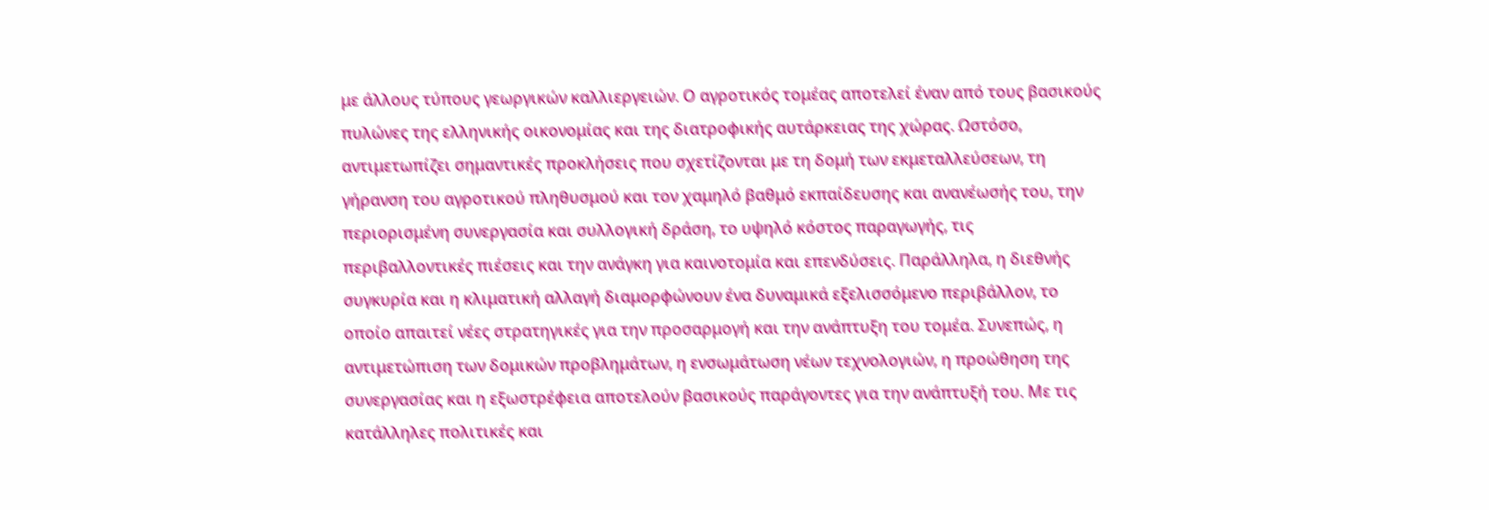με άλλους τύπους γεωργικών καλλιεργειών. Ο αγροτικός τομέας αποτελεί έναν από τους βασικούς πυλώνες της ελληνικής οικονομίας και της διατροφικής αυτάρκειας της χώρας. Ωστόσο, αντιμετωπίζει σημαντικές προκλήσεις που σχετίζονται με τη δομή των εκμεταλλεύσεων, τη γήρανση του αγροτικού πληθυσμού και τον χαμηλό βαθμό εκπαίδευσης και ανανέωσής του, την περιορισμένη συνεργασία και συλλογική δράση, το υψηλό κόστος παραγωγής, τις περιβαλλοντικές πιέσεις και την ανάγκη για καινοτομία και επενδύσεις. Παράλληλα, η διεθνής συγκυρία και η κλιματική αλλαγή διαμορφώνουν ένα δυναμικά εξελισσόμενο περιβάλλον, το οποίο απαιτεί νέες στρατηγικές για την προσαρμογή και την ανάπτυξη του τομέα. Συνεπώς, η αντιμετώπιση των δομικών προβλημάτων, η ενσωμάτωση νέων τεχνολογιών, η προώθηση της συνεργασίας και η εξωστρέφεια αποτελούν βασικούς παράγοντες για την ανάπτυξή του. Με τις κατάλληλες πολιτικές και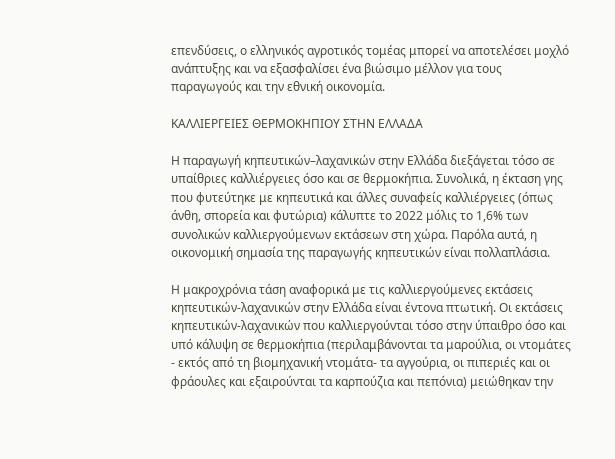επενδύσεις, ο ελληνικός αγροτικός τομέας μπορεί να αποτελέσει μοχλό ανάπτυξης και να εξασφαλίσει ένα βιώσιμο μέλλον για τους παραγωγούς και την εθνική οικονομία.

ΚΑΛΛΙΕΡΓΕΙΕΣ ΘΕΡΜΟΚΗΠΙΟΥ ΣΤΗΝ ΕΛΛΑΔΑ

Η παραγωγή κηπευτικών–λαχανικών στην Ελλάδα διεξάγεται τόσο σε υπαίθριες καλλιέργειες όσο και σε θερμοκήπια. Συνολικά, η έκταση γης που φυτεύτηκε με κηπευτικά και άλλες συναφείς καλλιέργειες (όπως άνθη, σπορεία και φυτώρια) κάλυπτε το 2022 μόλις το 1,6% των συνολικών καλλιεργούμενων εκτάσεων στη χώρα. Παρόλα αυτά, η οικονομική σημασία της παραγωγής κηπευτικών είναι πολλαπλάσια.

Η μακροχρόνια τάση αναφορικά με τις καλλιεργούμενες εκτάσεις κηπευτικών-λαχανικών στην Ελλάδα είναι έντονα πτωτική. Οι εκτάσεις κηπευτικών-λαχανικών που καλλιεργούνται τόσο στην ύπαιθρο όσο και υπό κάλυψη σε θερμοκήπια (περιλαμβάνονται τα μαρούλια, οι ντομάτες - εκτός από τη βιομηχανική ντομάτα- τα αγγούρια, οι πιπεριές και οι φράουλες και εξαιρούνται τα καρπούζια και πεπόνια) μειώθηκαν την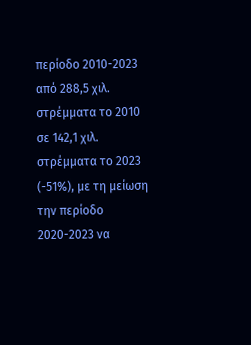περίοδο 2010-2023 από 288,5 χιλ. στρέμματα το 2010 σε 142,1 χιλ. στρέμματα το 2023 (-51%), με τη μείωση την περίοδο 2020-2023 να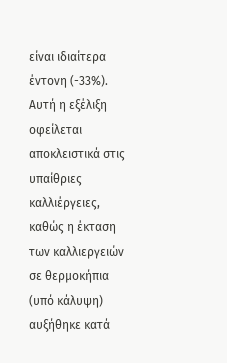είναι ιδιαίτερα έντονη (-33%). Αυτή η εξέλιξη οφείλεται αποκλειστικά στις υπαίθριες καλλιέργειες, καθώς η έκταση των καλλιεργειών σε θερμοκήπια (υπό κάλυψη) αυξήθηκε κατά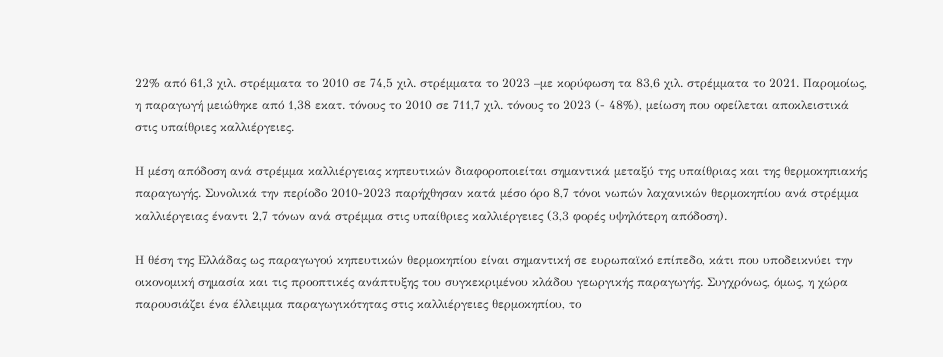22% από 61,3 χιλ. στρέμματα το 2010 σε 74,5 χιλ. στρέμματα το 2023 –με κορύφωση τα 83,6 χιλ. στρέμματα το 2021. Παρομοίως, η παραγωγή μειώθηκε από 1,38 εκατ. τόνους το 2010 σε 711,7 χιλ. τόνους το 2023 (- 48%), μείωση που οφείλεται αποκλειστικά στις υπαίθριες καλλιέργειες.

Η μέση απόδοση ανά στρέμμα καλλιέργειας κηπευτικών διαφοροποιείται σημαντικά μεταξύ της υπαίθριας και της θερμοκηπιακής παραγωγής. Συνολικά την περίοδο 2010-2023 παρήχθησαν κατά μέσο όρο 8,7 τόνοι νωπών λαχανικών θερμοκηπίου ανά στρέμμα καλλιέργειας έναντι 2,7 τόνων ανά στρέμμα στις υπαίθριες καλλιέργειες (3,3 φορές υψηλότερη απόδοση).

Η θέση της Ελλάδας ως παραγωγού κηπευτικών θερμοκηπίου είναι σημαντική σε ευρωπαϊκό επίπεδο, κάτι που υποδεικνύει την οικονομική σημασία και τις προοπτικές ανάπτυξης του συγκεκριμένου κλάδου γεωργικής παραγωγής. Συγχρόνως, όμως, η χώρα παρουσιάζει ένα έλλειμμα παραγωγικότητας στις καλλιέργειες θερμοκηπίου, το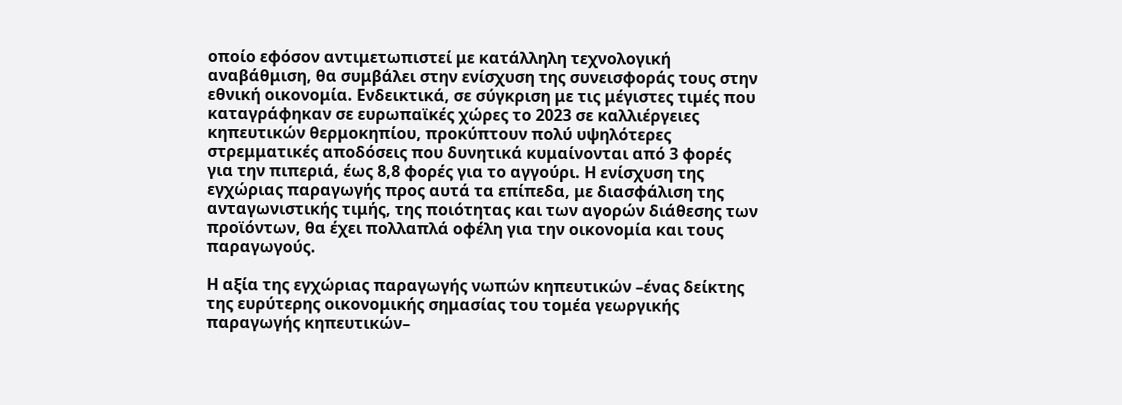οποίο εφόσον αντιμετωπιστεί με κατάλληλη τεχνολογική αναβάθμιση, θα συμβάλει στην ενίσχυση της συνεισφοράς τους στην εθνική οικονομία. Ενδεικτικά, σε σύγκριση με τις μέγιστες τιμές που καταγράφηκαν σε ευρωπαϊκές χώρες το 2023 σε καλλιέργειες κηπευτικών θερμοκηπίου, προκύπτουν πολύ υψηλότερες στρεμματικές αποδόσεις που δυνητικά κυμαίνονται από 3 φορές για την πιπεριά, έως 8,8 φορές για το αγγούρι. Η ενίσχυση της εγχώριας παραγωγής προς αυτά τα επίπεδα, με διασφάλιση της ανταγωνιστικής τιμής, της ποιότητας και των αγορών διάθεσης των προϊόντων, θα έχει πολλαπλά οφέλη για την οικονομία και τους παραγωγούς.

Η αξία της εγχώριας παραγωγής νωπών κηπευτικών –ένας δείκτης της ευρύτερης οικονομικής σημασίας του τομέα γεωργικής παραγωγής κηπευτικών–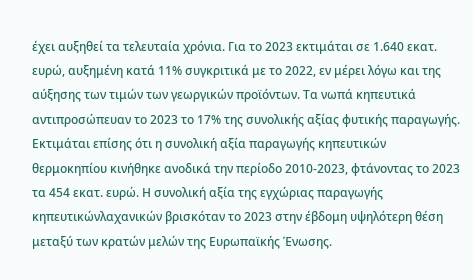έχει αυξηθεί τα τελευταία χρόνια. Για το 2023 εκτιμάται σε 1.640 εκατ. ευρώ, αυξημένη κατά 11% συγκριτικά με το 2022, εν μέρει λόγω και της αύξησης των τιμών των γεωργικών προϊόντων. Τα νωπά κηπευτικά αντιπροσώπευαν το 2023 το 17% της συνολικής αξίας φυτικής παραγωγής. Εκτιμάται επίσης ότι η συνολική αξία παραγωγής κηπευτικών θερμοκηπίου κινήθηκε ανοδικά την περίοδο 2010-2023, φτάνοντας το 2023 τα 454 εκατ. ευρώ. Η συνολική αξία της εγχώριας παραγωγής κηπευτικώνλαχανικών βρισκόταν το 2023 στην έβδομη υψηλότερη θέση μεταξύ των κρατών μελών της Ευρωπαϊκής Ένωσης.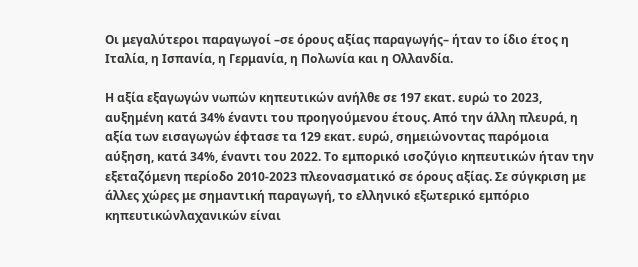Οι μεγαλύτεροι παραγωγοί –σε όρους αξίας παραγωγής– ήταν το ίδιο έτος η Ιταλία, η Ισπανία, η Γερμανία, η Πολωνία και η Ολλανδία.

Η αξία εξαγωγών νωπών κηπευτικών ανήλθε σε 197 εκατ. ευρώ το 2023, αυξημένη κατά 34% έναντι του προηγούμενου έτους. Από την άλλη πλευρά, η αξία των εισαγωγών έφτασε τα 129 εκατ. ευρώ, σημειώνοντας παρόμοια αύξηση, κατά 34%, έναντι του 2022. Το εμπορικό ισοζύγιο κηπευτικών ήταν την εξεταζόμενη περίοδο 2010-2023 πλεονασματικό σε όρους αξίας. Σε σύγκριση με άλλες χώρες με σημαντική παραγωγή, το ελληνικό εξωτερικό εμπόριο κηπευτικώνλαχανικών είναι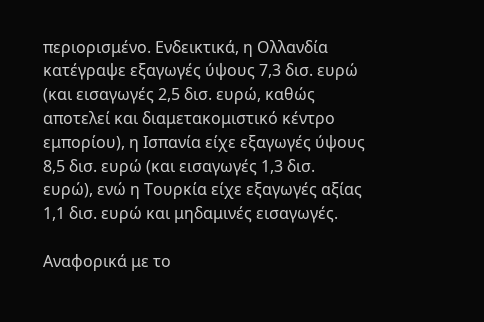περιορισμένο. Ενδεικτικά, η Ολλανδία κατέγραψε εξαγωγές ύψους 7,3 δισ. ευρώ (και εισαγωγές 2,5 δισ. ευρώ, καθώς αποτελεί και διαμετακομιστικό κέντρο εμπορίου), η Ισπανία είχε εξαγωγές ύψους 8,5 δισ. ευρώ (και εισαγωγές 1,3 δισ. ευρώ), ενώ η Τουρκία είχε εξαγωγές αξίας 1,1 δισ. ευρώ και μηδαμινές εισαγωγές.

Αναφορικά με το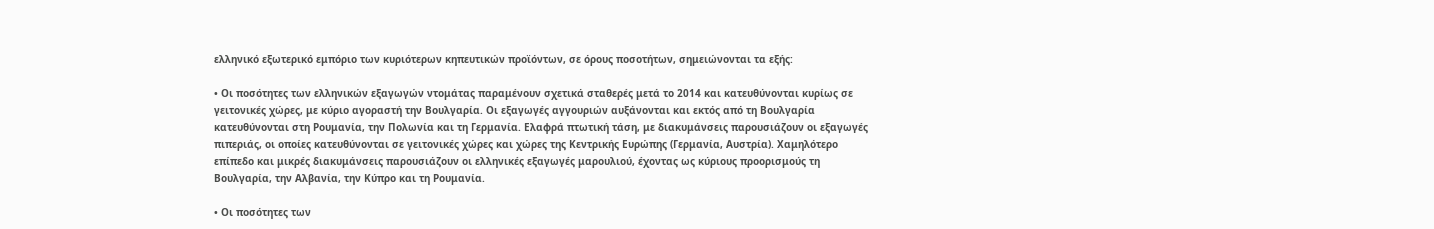ελληνικό εξωτερικό εμπόριο των κυριότερων κηπευτικών προϊόντων, σε όρους ποσοτήτων, σημειώνονται τα εξής:

• Οι ποσότητες των ελληνικών εξαγωγών ντομάτας παραμένουν σχετικά σταθερές μετά το 2014 και κατευθύνονται κυρίως σε γειτονικές χώρες, με κύριο αγοραστή την Βουλγαρία. Οι εξαγωγές αγγουριών αυξάνονται και εκτός από τη Βουλγαρία κατευθύνονται στη Ρουμανία, την Πολωνία και τη Γερμανία. Ελαφρά πτωτική τάση, με διακυμάνσεις παρουσιάζουν οι εξαγωγές πιπεριάς, οι οποίες κατευθύνονται σε γειτονικές χώρες και χώρες της Κεντρικής Ευρώπης (Γερμανία, Αυστρία). Χαμηλότερο επίπεδο και μικρές διακυμάνσεις παρουσιάζουν οι ελληνικές εξαγωγές μαρουλιού, έχοντας ως κύριους προορισμούς τη Βουλγαρία, την Αλβανία, την Κύπρο και τη Ρουμανία.

• Οι ποσότητες των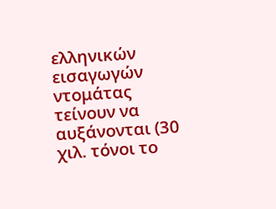ελληνικών εισαγωγών ντομάτας τείνουν να αυξάνονται (30 χιλ. τόνοι το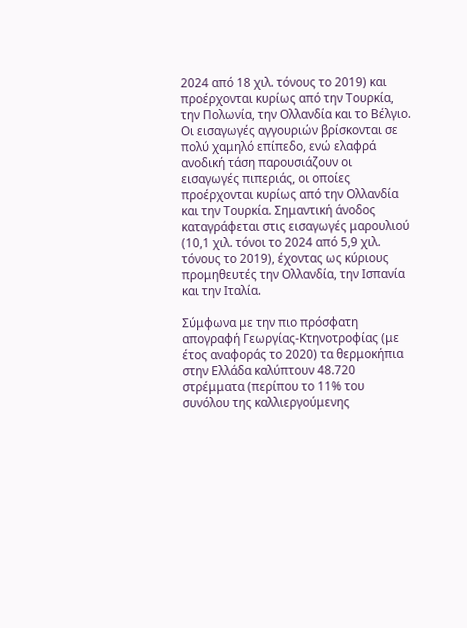2024 από 18 χιλ. τόνους το 2019) και προέρχονται κυρίως από την Τουρκία, την Πολωνία, την Ολλανδία και το Βέλγιο. Οι εισαγωγές αγγουριών βρίσκονται σε πολύ χαμηλό επίπεδο, ενώ ελαφρά ανοδική τάση παρουσιάζουν οι εισαγωγές πιπεριάς, οι οποίες προέρχονται κυρίως από την Ολλανδία και την Τουρκία. Σημαντική άνοδος καταγράφεται στις εισαγωγές μαρουλιού (10,1 χιλ. τόνοι το 2024 από 5,9 χιλ. τόνους το 2019), έχοντας ως κύριους προμηθευτές την Ολλανδία, την Ισπανία και την Ιταλία.

Σύμφωνα με την πιο πρόσφατη απογραφή Γεωργίας-Κτηνοτροφίας (με έτος αναφοράς το 2020) τα θερμοκήπια στην Ελλάδα καλύπτουν 48.720 στρέμματα (περίπου το 11% του συνόλου της καλλιεργούμενης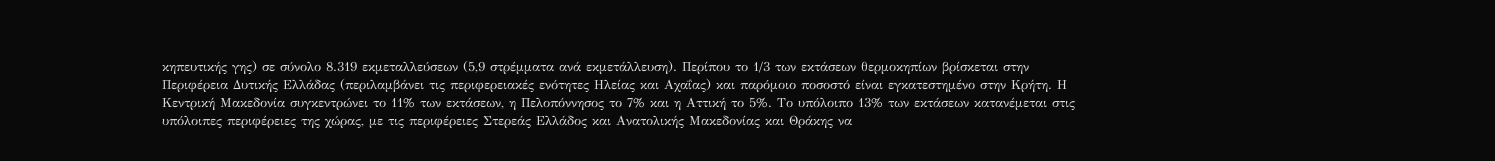κηπευτικής γης) σε σύνολο 8.319 εκμεταλλεύσεων (5,9 στρέμματα ανά εκμετάλλευση). Περίπου το 1/3 των εκτάσεων θερμοκηπίων βρίσκεται στην Περιφέρεια Δυτικής Ελλάδας (περιλαμβάνει τις περιφερειακές ενότητες Ηλείας και Αχαΐας) και παρόμοιο ποσοστό είναι εγκατεστημένο στην Κρήτη. Η Κεντρική Μακεδονία συγκεντρώνει το 11% των εκτάσεων, η Πελοπόννησος το 7% και η Αττική το 5%. Το υπόλοιπο 13% των εκτάσεων κατανέμεται στις υπόλοιπες περιφέρειες της χώρας, με τις περιφέρειες Στερεάς Ελλάδος και Ανατολικής Μακεδονίας και Θράκης να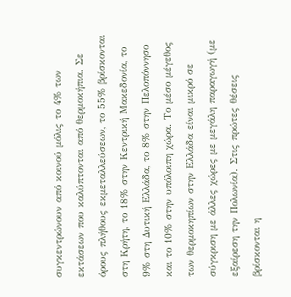συγκεντρώνουν από κοινού μόλις το 4% των εκτάσεων που καλύπτονται από θερμοκήπια. Σε όρους πλήθους εκμεταλλεύσεων, το 55% βρίσκονται στη Κρήτη, το 18% στην Κεντρική Μακεδονία, το 9% στη Δυτική Ελλάδα, το 8% στην Πελοπόννησο και το 10% στην υπόλοιπη χώρα. Το μέσο μέγεθος των θερμοκηπίων στην Ελλάδα είναι μικρό σε σύγκριση με άλλες χώρες με μεγάλη παραγωγή (με εξαίρεση την Πολωνία). Στις πρώτες θέσεις βρίσκονται η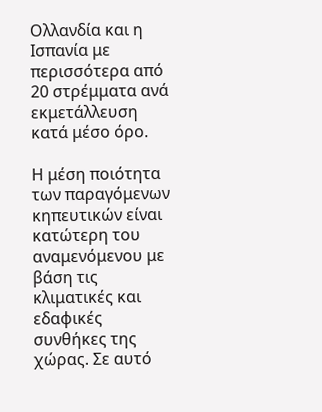Ολλανδία και η Ισπανία με περισσότερα από 20 στρέμματα ανά εκμετάλλευση κατά μέσο όρο.

Η μέση ποιότητα των παραγόμενων κηπευτικών είναι κατώτερη του αναμενόμενου με βάση τις κλιματικές και εδαφικές συνθήκες της χώρας. Σε αυτό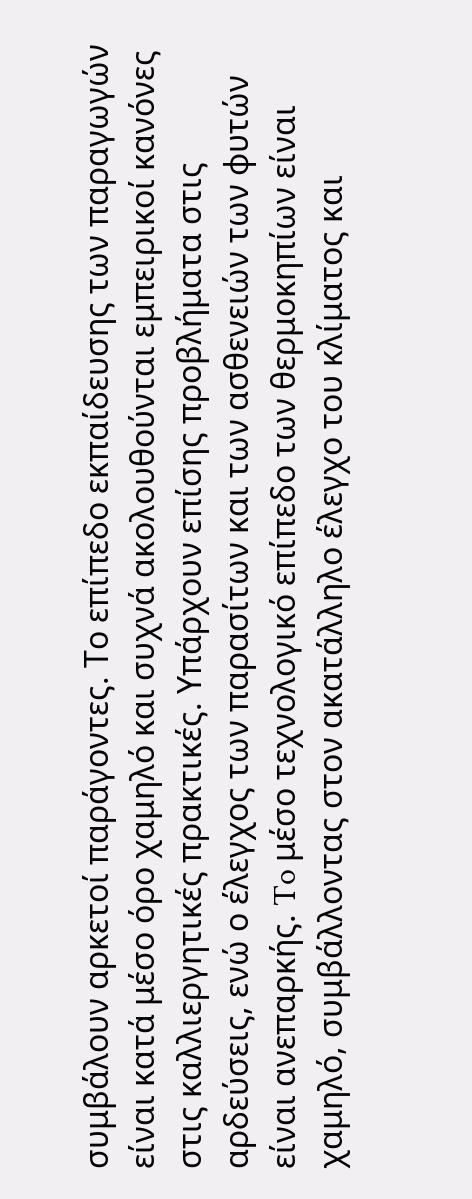συμβάλουν αρκετοί παράγοντες. Το επίπεδο εκπαίδευσης των παραγωγών είναι κατά μέσο όρο χαμηλό και συχνά ακολουθούνται εμπειρικοί κανόνες στις καλλιεργητικές πρακτικές. Υπάρχουν επίσης προβλήματα στις αρδεύσεις, ενώ ο έλεγχος των παρασίτων και των ασθενειών των φυτών είναι ανεπαρκής. To μέσο τεχνολογικό επίπεδο των θερμοκηπίων είναι χαμηλό, συμβάλλοντας στον ακατάλληλο έλεγχο του κλίματος και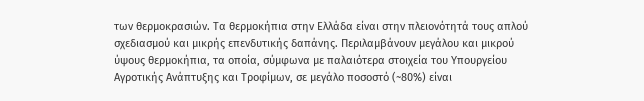των θερμοκρασιών. Τα θερμοκήπια στην Ελλάδα είναι στην πλειονότητά τους απλού σχεδιασμού και μικρής επενδυτικής δαπάνης. Περιλαμβάνουν μεγάλου και μικρού ύψους θερμοκήπια, τα οποία, σύμφωνα με παλαιότερα στοιχεία του Υπουργείου Αγροτικής Ανάπτυξης και Τροφίμων, σε μεγάλο ποσοστό (~80%) είναι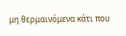μη θερμαινόμενα κάτι που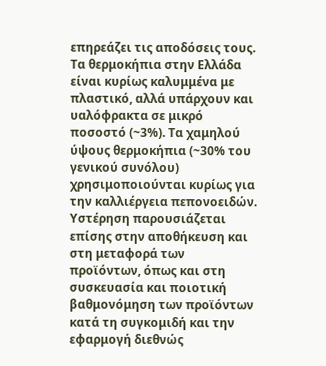επηρεάζει τις αποδόσεις τους. Τα θερμοκήπια στην Ελλάδα είναι κυρίως καλυμμένα με πλαστικό, αλλά υπάρχουν και υαλόφρακτα σε μικρό ποσοστό (~3%). Τα χαμηλού ύψους θερμοκήπια (~30% του γενικού συνόλου) χρησιμοποιούνται κυρίως για την καλλιέργεια πεπονοειδών. Υστέρηση παρουσιάζεται επίσης στην αποθήκευση και στη μεταφορά των προϊόντων, όπως και στη συσκευασία και ποιοτική βαθμονόμηση των προϊόντων κατά τη συγκομιδή και την εφαρμογή διεθνώς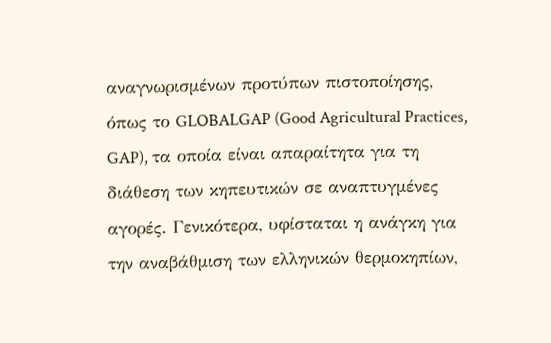αναγνωρισμένων προτύπων πιστοποίησης, όπως το GLOBALGAP (Good Agricultural Practices, GAP), τα οποία είναι απαραίτητα για τη διάθεση των κηπευτικών σε αναπτυγμένες αγορές. Γενικότερα, υφίσταται η ανάγκη για την αναβάθμιση των ελληνικών θερμοκηπίων,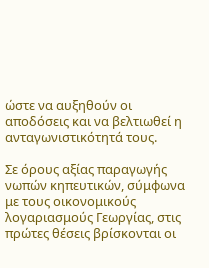ώστε να αυξηθούν οι αποδόσεις και να βελτιωθεί η ανταγωνιστικότητά τους.

Σε όρους αξίας παραγωγής νωπών κηπευτικών, σύμφωνα με τους οικονομικούς λογαριασμούς Γεωργίας, στις πρώτες θέσεις βρίσκονται οι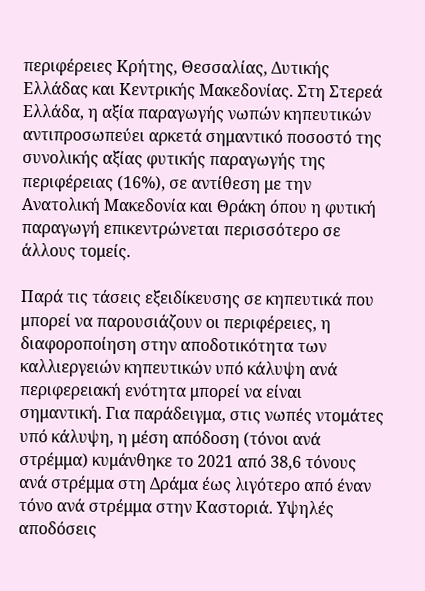περιφέρειες Κρήτης, Θεσσαλίας, Δυτικής Ελλάδας και Κεντρικής Μακεδονίας. Στη Στερεά Ελλάδα, η αξία παραγωγής νωπών κηπευτικών αντιπροσωπεύει αρκετά σημαντικό ποσοστό της συνολικής αξίας φυτικής παραγωγής της περιφέρειας (16%), σε αντίθεση με την Ανατολική Μακεδονία και Θράκη όπου η φυτική παραγωγή επικεντρώνεται περισσότερο σε άλλους τομείς.

Παρά τις τάσεις εξειδίκευσης σε κηπευτικά που μπορεί να παρουσιάζουν οι περιφέρειες, η διαφοροποίηση στην αποδοτικότητα των καλλιεργειών κηπευτικών υπό κάλυψη ανά περιφερειακή ενότητα μπορεί να είναι σημαντική. Για παράδειγμα, στις νωπές ντομάτες υπό κάλυψη, η μέση απόδοση (τόνοι ανά στρέμμα) κυμάνθηκε το 2021 από 38,6 τόνους ανά στρέμμα στη Δράμα έως λιγότερο από έναν τόνο ανά στρέμμα στην Καστοριά. Υψηλές αποδόσεις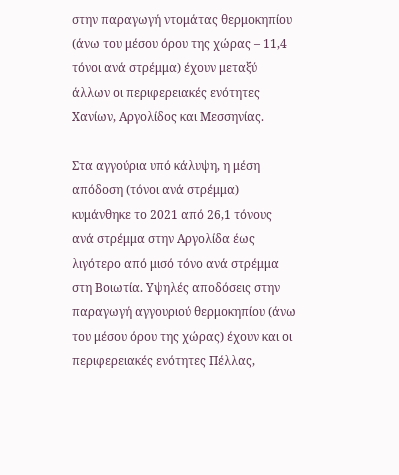στην παραγωγή ντομάτας θερμοκηπίου (άνω του μέσου όρου της χώρας – 11,4 τόνοι ανά στρέμμα) έχουν μεταξύ άλλων οι περιφερειακές ενότητες Χανίων, Αργολίδος και Μεσσηνίας.

Στα αγγούρια υπό κάλυψη, η μέση απόδοση (τόνοι ανά στρέμμα) κυμάνθηκε το 2021 από 26,1 τόνους ανά στρέμμα στην Αργολίδα έως λιγότερο από μισό τόνο ανά στρέμμα στη Βοιωτία. Υψηλές αποδόσεις στην παραγωγή αγγουριού θερμοκηπίου (άνω του μέσου όρου της χώρας) έχουν και οι περιφερειακές ενότητες Πέλλας,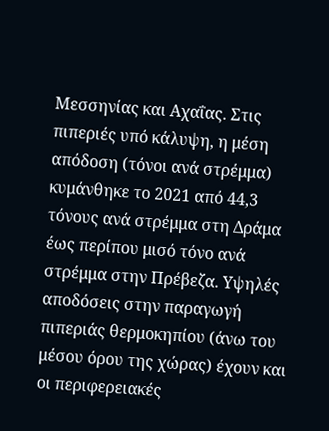Μεσσηνίας και Αχαΐας. Στις πιπεριές υπό κάλυψη, η μέση απόδοση (τόνοι ανά στρέμμα) κυμάνθηκε το 2021 από 44,3 τόνους ανά στρέμμα στη Δράμα έως περίπου μισό τόνο ανά στρέμμα στην Πρέβεζα. Υψηλές αποδόσεις στην παραγωγή πιπεριάς θερμοκηπίου (άνω του μέσου όρου της χώρας) έχουν και οι περιφερειακές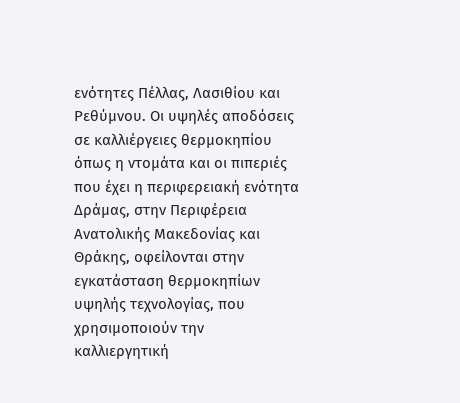ενότητες Πέλλας, Λασιθίου και Ρεθύμνου. Οι υψηλές αποδόσεις σε καλλιέργειες θερμοκηπίου όπως η ντομάτα και οι πιπεριές που έχει η περιφερειακή ενότητα Δράμας, στην Περιφέρεια Ανατολικής Μακεδονίας και Θράκης, οφείλονται στην εγκατάσταση θερμοκηπίων υψηλής τεχνολογίας, που χρησιμοποιούν την καλλιεργητική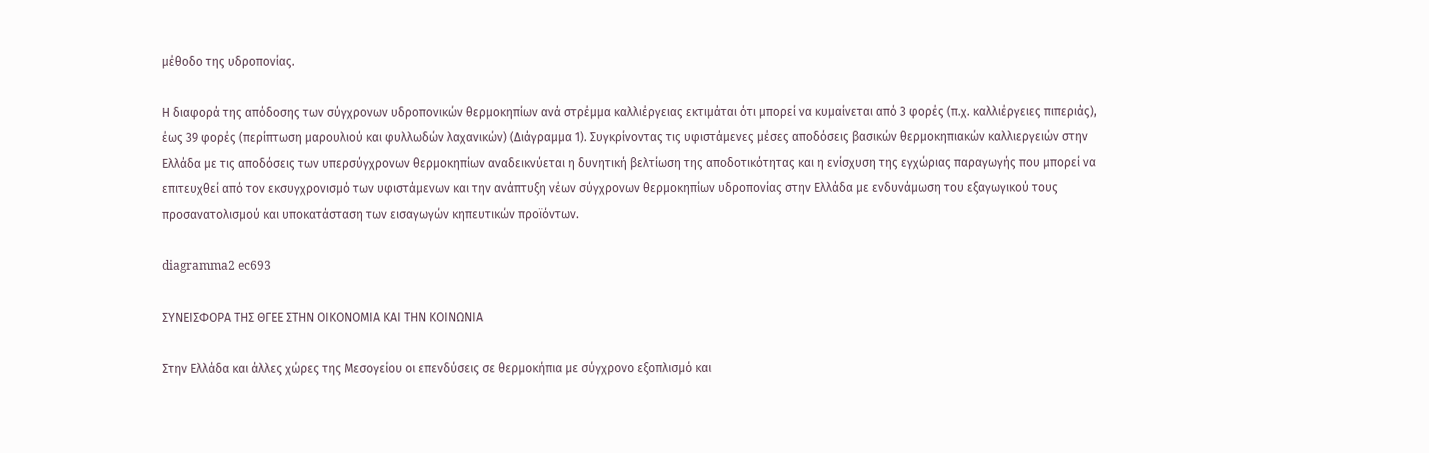μέθοδο της υδροπονίας.

Η διαφορά της απόδοσης των σύγχρονων υδροπονικών θερμοκηπίων ανά στρέμμα καλλιέργειας εκτιμάται ότι μπορεί να κυμαίνεται από 3 φορές (π.χ. καλλιέργειες πιπεριάς), έως 39 φορές (περίπτωση μαρουλιού και φυλλωδών λαχανικών) (Διάγραμμα 1). Συγκρίνοντας τις υφιστάμενες μέσες αποδόσεις βασικών θερμοκηπιακών καλλιεργειών στην Ελλάδα με τις αποδόσεις των υπερσύγχρονων θερμοκηπίων αναδεικνύεται η δυνητική βελτίωση της αποδοτικότητας και η ενίσχυση της εγχώριας παραγωγής που μπορεί να επιτευχθεί από τον εκσυγχρονισμό των υφιστάμενων και την ανάπτυξη νέων σύγχρονων θερμοκηπίων υδροπονίας στην Ελλάδα με ενδυνάμωση του εξαγωγικού τους προσανατολισμού και υποκατάσταση των εισαγωγών κηπευτικών προϊόντων.

diagramma2 ec693

ΣΥΝΕΙΣΦΟΡΑ ΤΗΣ ΘΓΕΕ ΣΤΗΝ ΟΙΚΟΝΟΜΙΑ ΚΑΙ ΤΗΝ ΚΟΙΝΩΝΙΑ

Στην Ελλάδα και άλλες χώρες της Μεσογείου οι επενδύσεις σε θερμοκήπια με σύγχρονο εξοπλισμό και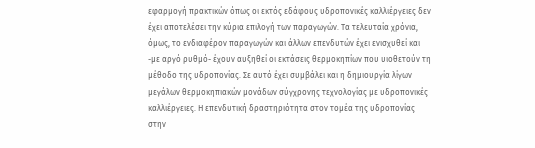εφαρμογή πρακτικών όπως οι εκτός εδάφους υδροπονικές καλλιέργειες δεν έχει αποτελέσει την κύρια επιλογή των παραγωγών. Τα τελευταία χρόνια, όμως, το ενδιαφέρον παραγωγών και άλλων επενδυτών έχει ενισχυθεί και -με αργό ρυθμό- έχουν αυξηθεί οι εκτάσεις θερμοκηπίων που υιοθετούν τη μέθοδο της υδροπονίας. Σε αυτό έχει συμβάλει και η δημιουργία λίγων μεγάλων θερμοκηπιακών μονάδων σύγχρονης τεχνολογίας με υδροπονικές καλλιέργειες. Η επενδυτική δραστηριότητα στον τομέα της υδροπονίας στην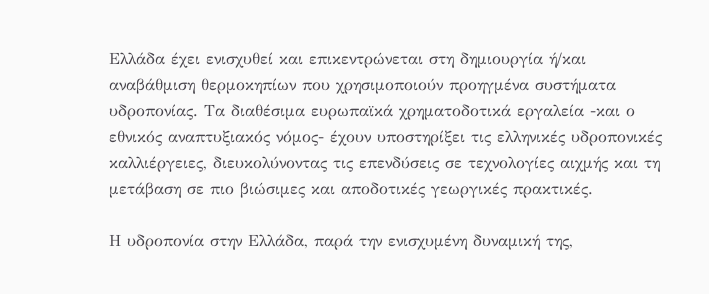Ελλάδα έχει ενισχυθεί και επικεντρώνεται στη δημιουργία ή/και αναβάθμιση θερμοκηπίων που χρησιμοποιούν προηγμένα συστήματα υδροπονίας. Τα διαθέσιμα ευρωπαϊκά χρηματοδοτικά εργαλεία -και ο εθνικός αναπτυξιακός νόμος- έχουν υποστηρίξει τις ελληνικές υδροπονικές καλλιέργειες, διευκολύνοντας τις επενδύσεις σε τεχνολογίες αιχμής και τη μετάβαση σε πιο βιώσιμες και αποδοτικές γεωργικές πρακτικές.

Η υδροπονία στην Ελλάδα, παρά την ενισχυμένη δυναμική της,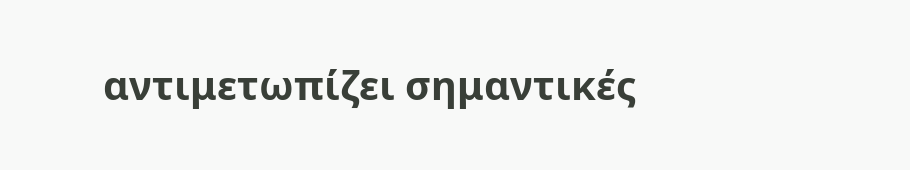αντιμετωπίζει σημαντικές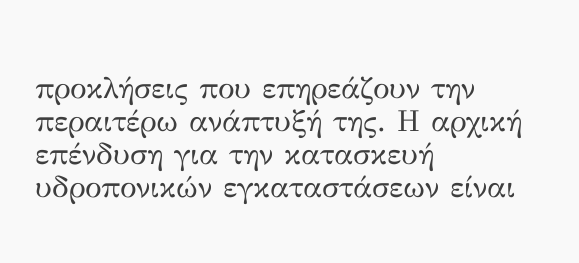προκλήσεις που επηρεάζουν την περαιτέρω ανάπτυξή της. Η αρχική επένδυση για την κατασκευή υδροπονικών εγκαταστάσεων είναι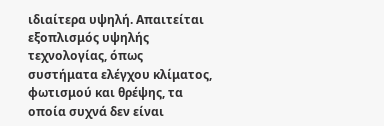ιδιαίτερα υψηλή. Απαιτείται εξοπλισμός υψηλής τεχνολογίας, όπως συστήματα ελέγχου κλίματος, φωτισμού και θρέψης, τα οποία συχνά δεν είναι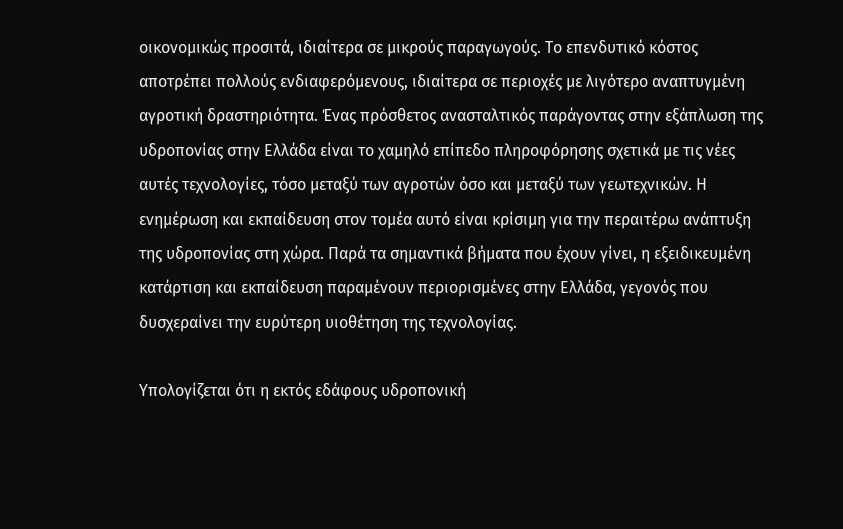οικονομικώς προσιτά, ιδιαίτερα σε μικρούς παραγωγούς. Το επενδυτικό κόστος αποτρέπει πολλούς ενδιαφερόμενους, ιδιαίτερα σε περιοχές με λιγότερο αναπτυγμένη αγροτική δραστηριότητα. Ένας πρόσθετος ανασταλτικός παράγοντας στην εξάπλωση της υδροπονίας στην Ελλάδα είναι το χαμηλό επίπεδο πληροφόρησης σχετικά με τις νέες αυτές τεχνολογίες, τόσο μεταξύ των αγροτών όσο και μεταξύ των γεωτεχνικών. Η ενημέρωση και εκπαίδευση στον τομέα αυτό είναι κρίσιμη για την περαιτέρω ανάπτυξη της υδροπονίας στη χώρα. Παρά τα σημαντικά βήματα που έχουν γίνει, η εξειδικευμένη κατάρτιση και εκπαίδευση παραμένουν περιορισμένες στην Ελλάδα, γεγονός που δυσχεραίνει την ευρύτερη υιοθέτηση της τεχνολογίας.

Υπολογίζεται ότι η εκτός εδάφους υδροπονική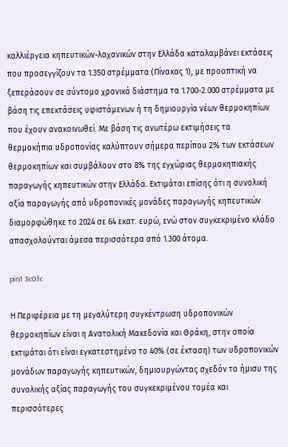καλλιέργεια κηπευτικών-λαχανικών στην Ελλάδα καταλαμβάνει εκτάσεις που προσεγγίζουν τα 1.350 στρέμματα (Πίνακας 1), με προοπτική να ξεπεράσουν σε σύντομο χρονικό διάστημα τα 1.700-2.000 στρέμματα με βάση τις επεκτάσεις υφιστάμενων ή τη δημιουργία νέων θερμοκηπίων που έχουν ανακοινωθεί. Με βάση τις ανωτέρω εκτιμήσεις τα θερμοκήπια υδροπονίας καλύπτουν σήμερα περίπου 2% των εκτάσεων θερμοκηπίων και συμβάλουν στο 8% της εγχώριας θερμοκηπιακής παραγωγής κηπευτικών στην Ελλάδα. Εκτιμάται επίσης ότι η συνολική αξία παραγωγής από υδροπονικές μονάδες παραγωγής κηπευτικών διαμορφώθηκε το 2024 σε 64 εκατ. ευρώ, ενώ στον συγκεκριμένο κλάδο απασχολούνται άμεσα περισσότερα από 1.300 άτομα.

pin1 3c0fc

Η Περιφέρεια με τη μεγαλύτερη συγκέντρωση υδροπονικών θερμοκηπίων είναι η Ανατολική Μακεδονία και Θράκη, στην οποία εκτιμάται ότι είναι εγκατεστημένο το 40% (σε έκταση) των υδροπονικών μονάδων παραγωγής κηπευτικών, δημιουργώντας σχεδόν το ήμισυ της συνολικής αξίας παραγωγής του συγκεκριμένου τομέα και περισσότερες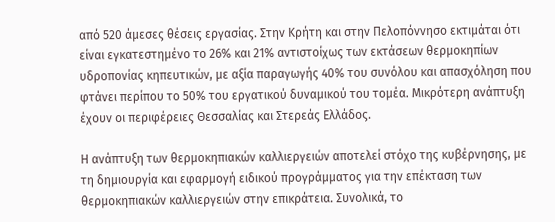από 520 άμεσες θέσεις εργασίας. Στην Κρήτη και στην Πελοπόννησο εκτιμάται ότι είναι εγκατεστημένο το 26% και 21% αντιστοίχως των εκτάσεων θερμοκηπίων υδροπονίας κηπευτικών, με αξία παραγωγής 40% του συνόλου και απασχόληση που φτάνει περίπου το 50% του εργατικού δυναμικού του τομέα. Μικρότερη ανάπτυξη έχουν οι περιφέρειες Θεσσαλίας και Στερεάς Ελλάδος.

Η ανάπτυξη των θερμοκηπιακών καλλιεργειών αποτελεί στόχο της κυβέρνησης, με τη δημιουργία και εφαρμογή ειδικού προγράμματος για την επέκταση των θερμοκηπιακών καλλιεργειών στην επικράτεια. Συνολικά, το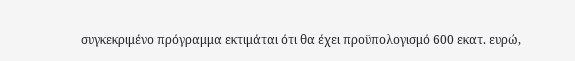συγκεκριμένο πρόγραμμα εκτιμάται ότι θα έχει προϋπολογισμό 600 εκατ. ευρώ,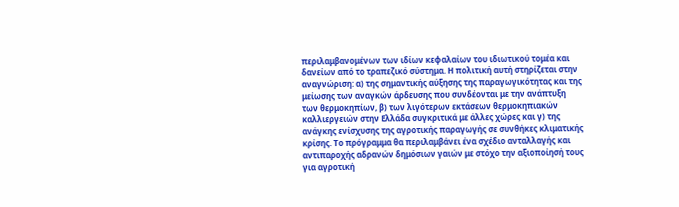περιλαμβανομένων των ιδίων κεφαλαίων του ιδιωτικού τομέα και δανείων από το τραπεζικό σύστημα. Η πολιτική αυτή στηρίζεται στην αναγνώριση: α) της σημαντικής αύξησης της παραγωγικότητας και της μείωσης των αναγκών άρδευσης που συνδέονται με την ανάπτυξη των θερμοκηπίων, β) των λιγότερων εκτάσεων θερμοκηπιακών καλλιεργειών στην Ελλάδα συγκριτικά με άλλες χώρες και γ) της ανάγκης ενίσχυσης της αγροτικής παραγωγής σε συνθήκες κλιματικής κρίσης. Το πρόγραμμα θα περιλαμβάνει ένα σχέδιο ανταλλαγής και αντιπαροχής αδρανών δημόσιων γαιών με στόχο την αξιοποίησή τους για αγροτική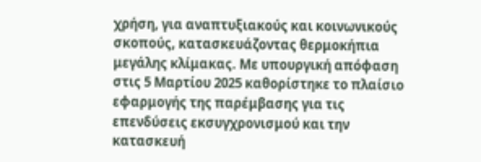χρήση, για αναπτυξιακούς και κοινωνικούς σκοπούς, κατασκευάζοντας θερμοκήπια μεγάλης κλίμακας. Με υπουργική απόφαση στις 5 Μαρτίου 2025 καθορίστηκε το πλαίσιο εφαρμογής της παρέμβασης για τις επενδύσεις εκσυγχρονισμού και την κατασκευή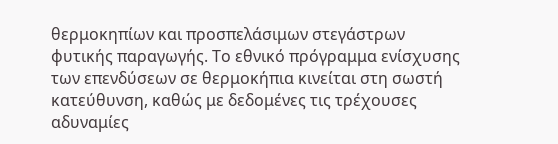θερμοκηπίων και προσπελάσιμων στεγάστρων φυτικής παραγωγής. Το εθνικό πρόγραμμα ενίσχυσης των επενδύσεων σε θερμοκήπια κινείται στη σωστή κατεύθυνση, καθώς με δεδομένες τις τρέχουσες αδυναμίες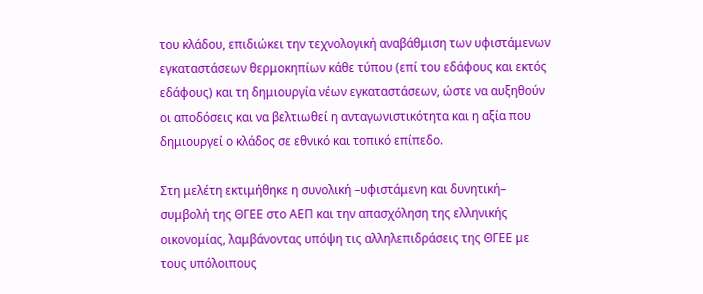του κλάδου, επιδιώκει την τεχνολογική αναβάθμιση των υφιστάμενων εγκαταστάσεων θερμοκηπίων κάθε τύπου (επί του εδάφους και εκτός εδάφους) και τη δημιουργία νέων εγκαταστάσεων, ώστε να αυξηθούν οι αποδόσεις και να βελτιωθεί η ανταγωνιστικότητα και η αξία που δημιουργεί ο κλάδος σε εθνικό και τοπικό επίπεδο.

Στη μελέτη εκτιμήθηκε η συνολική –υφιστάμενη και δυνητική– συμβολή της ΘΓΕΕ στο ΑΕΠ και την απασχόληση της ελληνικής οικονομίας, λαμβάνοντας υπόψη τις αλληλεπιδράσεις της ΘΓΕΕ με τους υπόλοιπους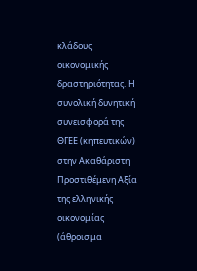κλάδους οικονομικής δραστηριότητας. Η συνολική δυνητική συνεισφορά της ΘΓΕΕ (κηπευτικών) στην Ακαθάριστη Προστιθέμενη Αξία της ελληνικής οικονομίας (άθροισμα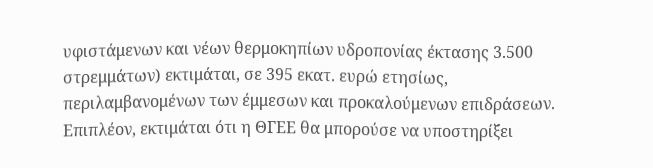υφιστάμενων και νέων θερμοκηπίων υδροπονίας έκτασης 3.500 στρεμμάτων) εκτιμάται, σε 395 εκατ. ευρώ ετησίως, περιλαμβανομένων των έμμεσων και προκαλούμενων επιδράσεων. Επιπλέον, εκτιμάται ότι η ΘΓΕΕ θα μπορούσε να υποστηρίξει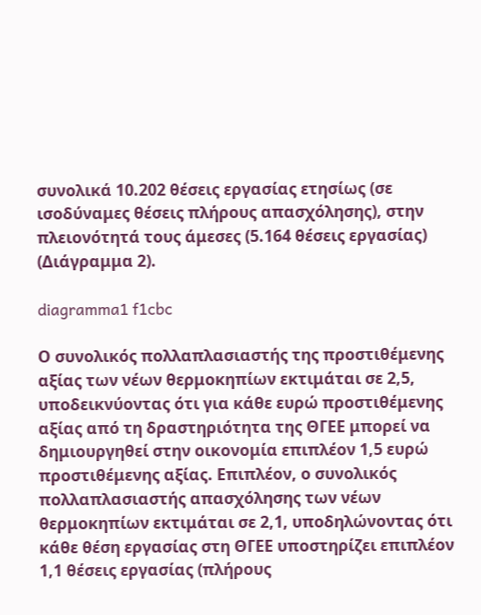συνολικά 10.202 θέσεις εργασίας ετησίως (σε ισοδύναμες θέσεις πλήρους απασχόλησης), στην πλειονότητά τους άμεσες (5.164 θέσεις εργασίας) (Διάγραμμα 2).

diagramma1 f1cbc

Ο συνολικός πολλαπλασιαστής της προστιθέμενης αξίας των νέων θερμοκηπίων εκτιμάται σε 2,5, υποδεικνύοντας ότι για κάθε ευρώ προστιθέμενης αξίας από τη δραστηριότητα της ΘΓΕΕ μπορεί να δημιουργηθεί στην οικονομία επιπλέον 1,5 ευρώ προστιθέμενης αξίας. Επιπλέον, ο συνολικός πολλαπλασιαστής απασχόλησης των νέων θερμοκηπίων εκτιμάται σε 2,1, υποδηλώνοντας ότι κάθε θέση εργασίας στη ΘΓΕΕ υποστηρίζει επιπλέον 1,1 θέσεις εργασίας (πλήρους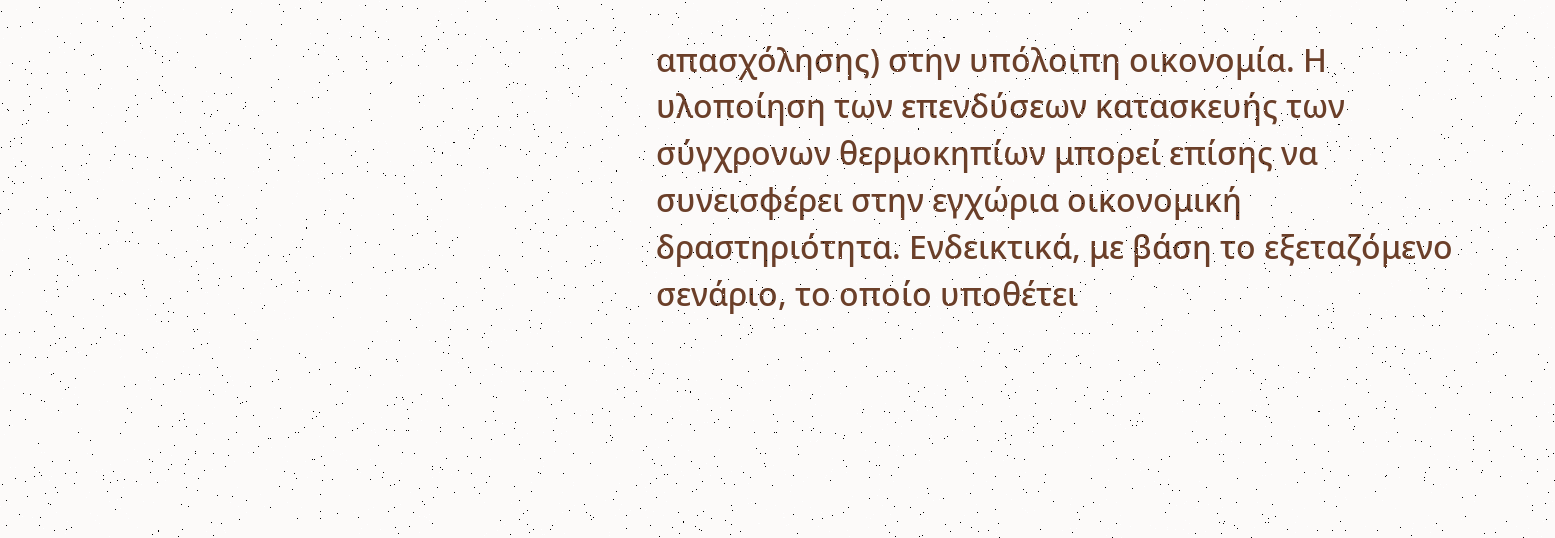απασχόλησης) στην υπόλοιπη οικονομία. Η υλοποίηση των επενδύσεων κατασκευής των σύγχρονων θερμοκηπίων μπορεί επίσης να συνεισφέρει στην εγχώρια οικονομική δραστηριότητα. Ενδεικτικά, με βάση το εξεταζόμενο σενάριο, το οποίο υποθέτει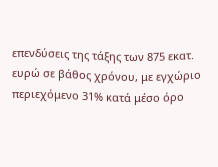επενδύσεις της τάξης των 875 εκατ. ευρώ σε βάθος χρόνου, με εγχώριο περιεχόμενο 31% κατά μέσο όρο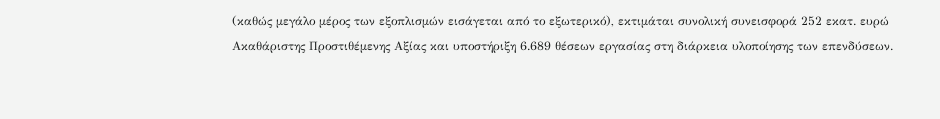(καθώς μεγάλο μέρος των εξοπλισμών εισάγεται από το εξωτερικό), εκτιμάται συνολική συνεισφορά 252 εκατ. ευρώ Ακαθάριστης Προστιθέμενης Αξίας και υποστήριξη 6.689 θέσεων εργασίας στη διάρκεια υλοποίησης των επενδύσεων.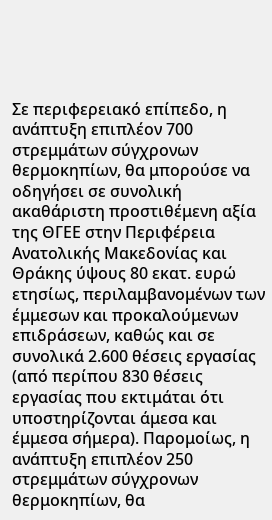Σε περιφερειακό επίπεδο, η ανάπτυξη επιπλέον 700 στρεμμάτων σύγχρονων θερμοκηπίων, θα μπορούσε να οδηγήσει σε συνολική ακαθάριστη προστιθέμενη αξία της ΘΓΕΕ στην Περιφέρεια Ανατολικής Μακεδονίας και Θράκης ύψους 80 εκατ. ευρώ ετησίως, περιλαμβανομένων των έμμεσων και προκαλούμενων επιδράσεων, καθώς και σε συνολικά 2.600 θέσεις εργασίας (από περίπου 830 θέσεις εργασίας που εκτιμάται ότι υποστηρίζονται άμεσα και έμμεσα σήμερα). Παρομοίως, η ανάπτυξη επιπλέον 250 στρεμμάτων σύγχρονων θερμοκηπίων, θα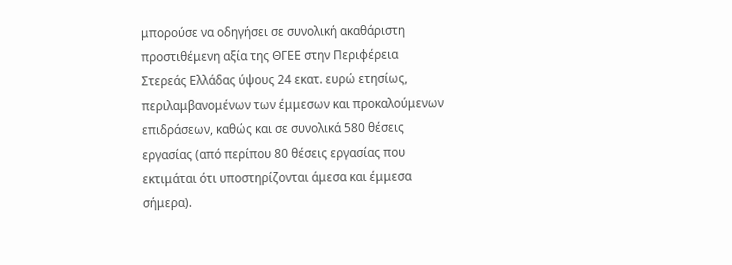μπορούσε να οδηγήσει σε συνολική ακαθάριστη προστιθέμενη αξία της ΘΓΕΕ στην Περιφέρεια Στερεάς Ελλάδας ύψους 24 εκατ. ευρώ ετησίως, περιλαμβανομένων των έμμεσων και προκαλούμενων επιδράσεων, καθώς και σε συνολικά 580 θέσεις εργασίας (από περίπου 80 θέσεις εργασίας που εκτιμάται ότι υποστηρίζονται άμεσα και έμμεσα σήμερα).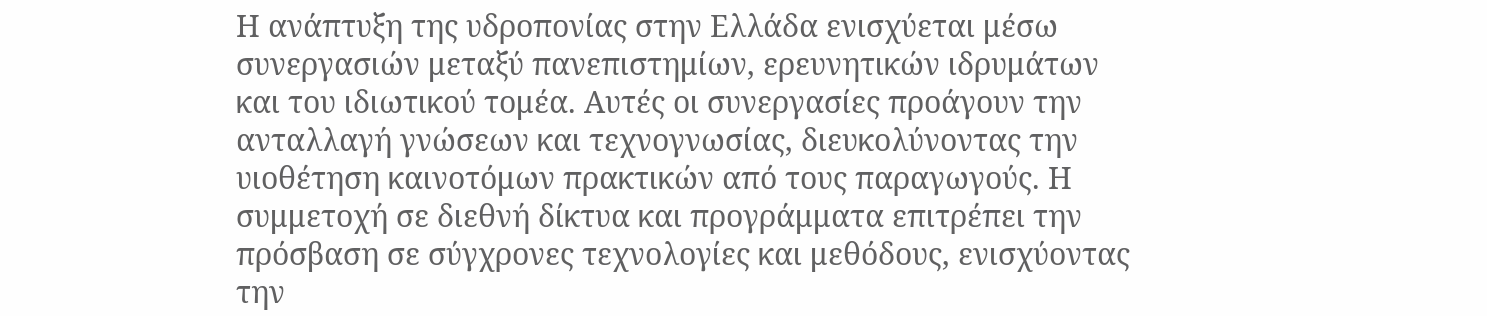Η ανάπτυξη της υδροπονίας στην Ελλάδα ενισχύεται μέσω συνεργασιών μεταξύ πανεπιστημίων, ερευνητικών ιδρυμάτων και του ιδιωτικού τομέα. Αυτές οι συνεργασίες προάγουν την ανταλλαγή γνώσεων και τεχνογνωσίας, διευκολύνοντας την υιοθέτηση καινοτόμων πρακτικών από τους παραγωγούς. Η συμμετοχή σε διεθνή δίκτυα και προγράμματα επιτρέπει την πρόσβαση σε σύγχρονες τεχνολογίες και μεθόδους, ενισχύοντας την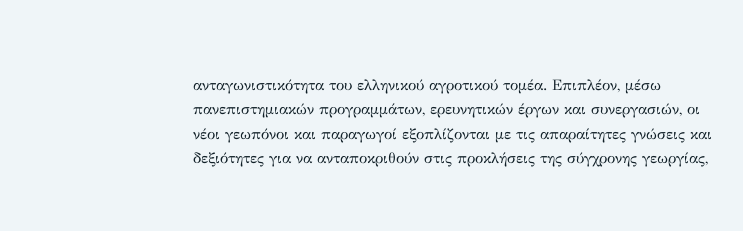ανταγωνιστικότητα του ελληνικού αγροτικού τομέα. Επιπλέον, μέσω πανεπιστημιακών προγραμμάτων, ερευνητικών έργων και συνεργασιών, οι νέοι γεωπόνοι και παραγωγοί εξοπλίζονται με τις απαραίτητες γνώσεις και δεξιότητες για να ανταποκριθούν στις προκλήσεις της σύγχρονης γεωργίας,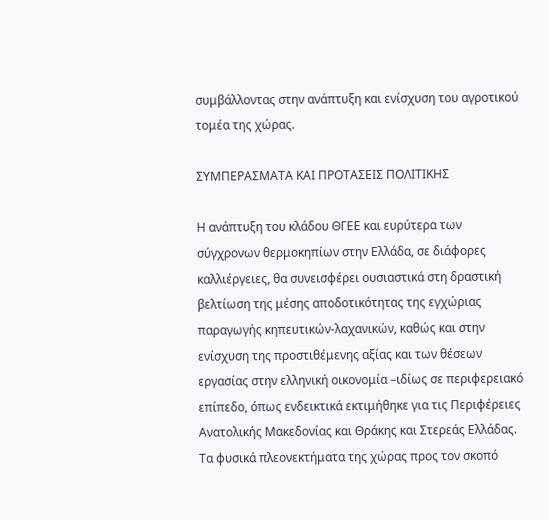συμβάλλοντας στην ανάπτυξη και ενίσχυση του αγροτικού τομέα της χώρας.

ΣΥΜΠΕΡΑΣΜΑΤΑ ΚΑΙ ΠΡΟΤΑΣΕΙΣ ΠΟΛΙΤΙΚΗΣ

Η ανάπτυξη του κλάδου ΘΓΕΕ και ευρύτερα των σύγχρονων θερμοκηπίων στην Ελλάδα, σε διάφορες καλλιέργειες, θα συνεισφέρει ουσιαστικά στη δραστική βελτίωση της μέσης αποδοτικότητας της εγχώριας παραγωγής κηπευτικών-λαχανικών, καθώς και στην ενίσχυση της προστιθέμενης αξίας και των θέσεων εργασίας στην ελληνική οικονομία –ιδίως σε περιφερειακό επίπεδο, όπως ενδεικτικά εκτιμήθηκε για τις Περιφέρειες Ανατολικής Μακεδονίας και Θράκης και Στερεάς Ελλάδας. Τα φυσικά πλεονεκτήματα της χώρας προς τον σκοπό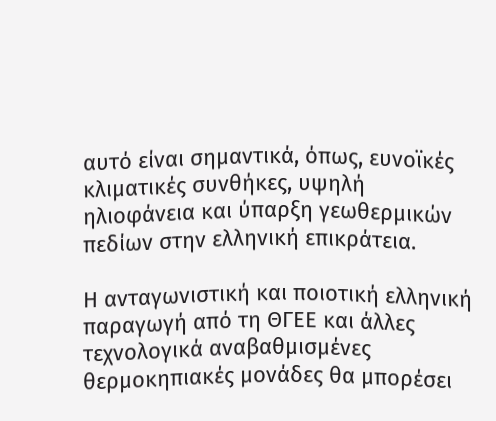αυτό είναι σημαντικά, όπως, ευνοϊκές κλιματικές συνθήκες, υψηλή ηλιοφάνεια και ύπαρξη γεωθερμικών πεδίων στην ελληνική επικράτεια.

Η ανταγωνιστική και ποιοτική ελληνική παραγωγή από τη ΘΓΕΕ και άλλες τεχνολογικά αναβαθμισμένες θερμοκηπιακές μονάδες θα μπορέσει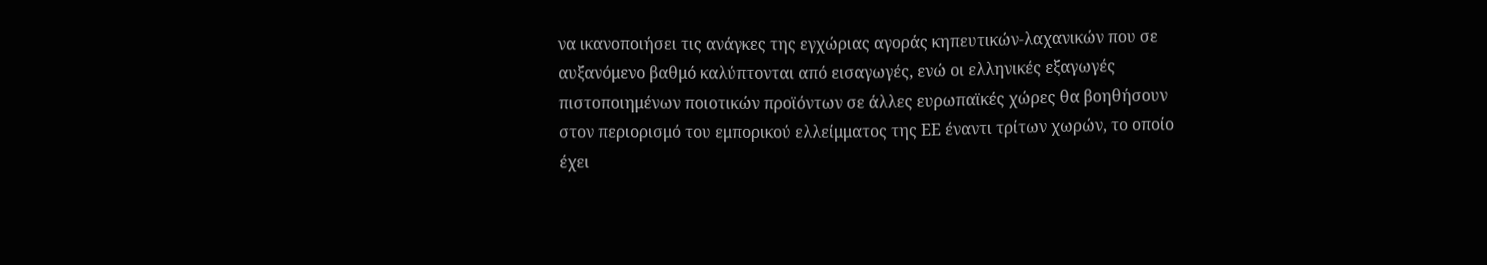να ικανοποιήσει τις ανάγκες της εγχώριας αγοράς κηπευτικών-λαχανικών που σε αυξανόμενο βαθμό καλύπτονται από εισαγωγές, ενώ οι ελληνικές εξαγωγές πιστοποιημένων ποιοτικών προϊόντων σε άλλες ευρωπαϊκές χώρες θα βοηθήσουν στον περιορισμό του εμπορικού ελλείμματος της ΕΕ έναντι τρίτων χωρών, το οποίο έχει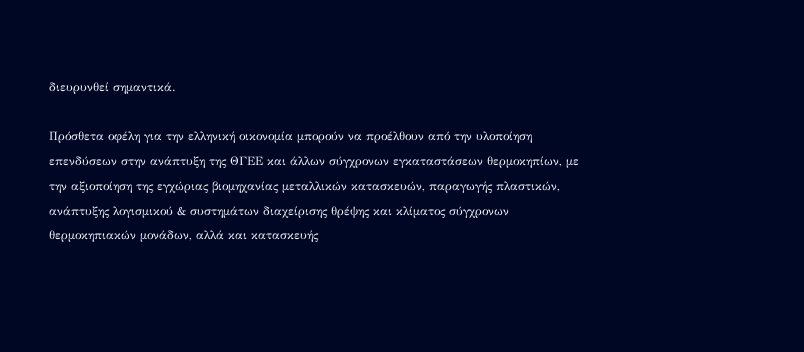διευρυνθεί σημαντικά.

Πρόσθετα οφέλη για την ελληνική οικονομία μπορούν να προέλθουν από την υλοποίηση επενδύσεων στην ανάπτυξη της ΘΓΕΕ και άλλων σύγχρονων εγκαταστάσεων θερμοκηπίων, με την αξιοποίηση της εγχώριας βιομηχανίας μεταλλικών κατασκευών, παραγωγής πλαστικών, ανάπτυξης λογισμικού & συστημάτων διαχείρισης θρέψης και κλίματος σύγχρονων θερμοκηπιακών μονάδων, αλλά και κατασκευής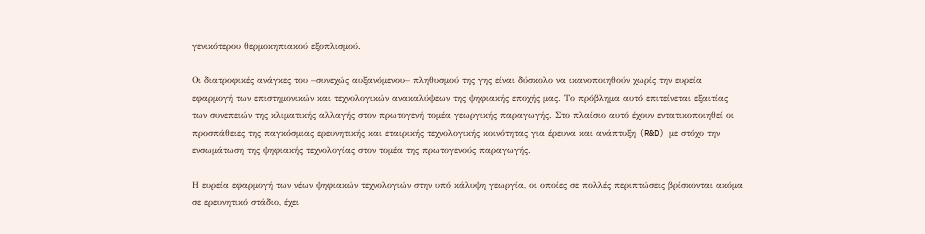γενικότερου θερμοκηπιακού εξοπλισμού.

Οι διατροφικές ανάγκες του –συνεχώς αυξανόμενου– πληθυσμού της γης είναι δύσκολο να ικανοποιηθούν χωρίς την ευρεία εφαρμογή των επιστημονικών και τεχνολογικών ανακαλύψεων της ψηφιακής εποχής μας. Το πρόβλημα αυτό επιτείνεται εξαιτίας των συνεπειών της κλιματικής αλλαγής στον πρωτογενή τομέα γεωργικής παραγωγής. Στο πλαίσιο αυτό έχουν εντατικοποιηθεί οι προσπάθειες της παγκόσμιας ερευνητικής και εταιρικής τεχνολογικής κοινότητας για έρευνα και ανάπτυξη (R&D) με στόχο την ενσωμάτωση της ψηφιακής τεχνολογίας στον τομέα της πρωτογενούς παραγωγής.

Η ευρεία εφαρμογή των νέων ψηφιακών τεχνολογιών στην υπό κάλυψη γεωργία, οι οποίες σε πολλές περιπτώσεις βρίσκονται ακόμα σε ερευνητικό στάδιο, έχει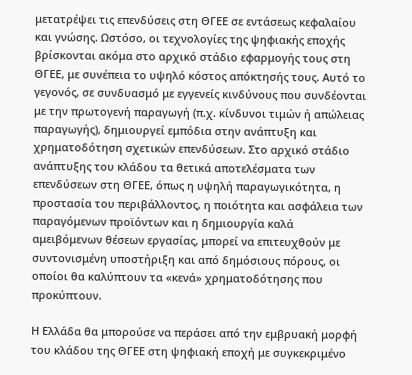μετατρέψει τις επενδύσεις στη ΘΓΕΕ σε εντάσεως κεφαλαίου και γνώσης. Ωστόσο, οι τεχνολογίες της ψηφιακής εποχής βρίσκονται ακόμα στο αρχικό στάδιο εφαρμογής τους στη ΘΓΕΕ, με συνέπεια το υψηλό κόστος απόκτησής τους. Αυτό το γεγονός, σε συνδυασμό με εγγενείς κινδύνους που συνδέονται με την πρωτογενή παραγωγή (π.χ. κίνδυνοι τιμών ή απώλειας παραγωγής), δημιουργεί εμπόδια στην ανάπτυξη και χρηματοδότηση σχετικών επενδύσεων. Στο αρχικό στάδιο ανάπτυξης του κλάδου τα θετικά αποτελέσματα των επενδύσεων στη ΘΓΕΕ, όπως η υψηλή παραγωγικότητα, η προστασία του περιβάλλοντος, η ποιότητα και ασφάλεια των παραγόμενων προϊόντων και η δημιουργία καλά αμειβόμενων θέσεων εργασίας, μπορεί να επιτευχθούν με συντονισμένη υποστήριξη και από δημόσιους πόρους, οι οποίοι θα καλύπτουν τα «κενά» χρηματοδότησης που προκύπτουν.

Η Ελλάδα θα μπορούσε να περάσει από την εμβρυακή μορφή του κλάδου της ΘΓΕΕ στη ψηφιακή εποχή με συγκεκριμένο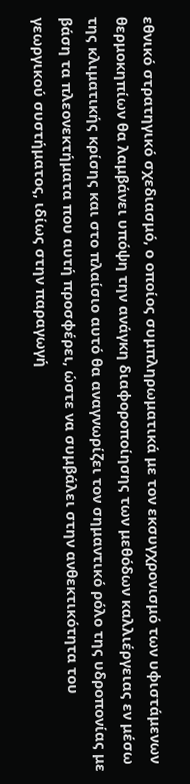εθνικό στρατηγικό σχεδιασμό, ο οποίος συμπληρωματικά με τον εκσυγχρονισμό των υφιστάμενων θερμοκηπίων θα λαμβάνει υπόψη την ανάγκη διαφοροποίησης των μεθόδων καλλιέργειας εν μέσω της κλιματικής κρίσης και στο πλαίσιο αυτό θα αναγνωρίζει τον σημαντικό ρόλο της υδροπονίας με βάση τα πλεονεκτήματα που αυτή προσφέρει, ώστε να συμβάλει στην ανθεκτικότητα του γεωργικού συστήματος, ιδίως στην παραγωγή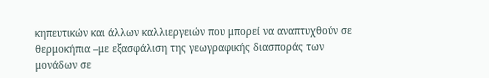κηπευτικών και άλλων καλλιεργειών που μπορεί να αναπτυχθούν σε θερμοκήπια –με εξασφάλιση της γεωγραφικής διασποράς των μονάδων σε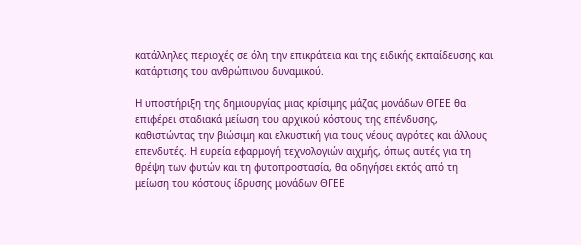κατάλληλες περιοχές σε όλη την επικράτεια και της ειδικής εκπαίδευσης και κατάρτισης του ανθρώπινου δυναμικού.

Η υποστήριξη της δημιουργίας μιας κρίσιμης μάζας μονάδων ΘΓΕΕ θα επιφέρει σταδιακά μείωση του αρχικού κόστους της επένδυσης, καθιστώντας την βιώσιμη και ελκυστική για τους νέους αγρότες και άλλους επενδυτές. Η ευρεία εφαρμογή τεχνολογιών αιχμής, όπως αυτές για τη θρέψη των φυτών και τη φυτοπροστασία, θα οδηγήσει εκτός από τη μείωση του κόστους ίδρυσης μονάδων ΘΓΕΕ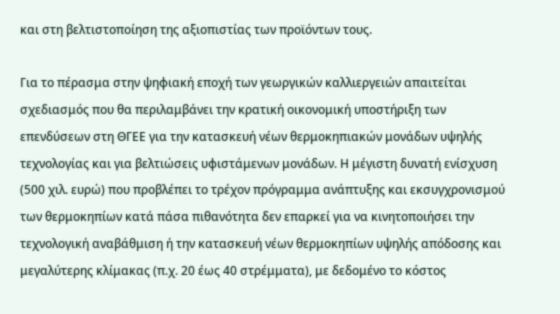και στη βελτιστοποίηση της αξιοπιστίας των προϊόντων τους.

Για το πέρασμα στην ψηφιακή εποχή των γεωργικών καλλιεργειών απαιτείται σχεδιασμός που θα περιλαμβάνει την κρατική οικονομική υποστήριξη των επενδύσεων στη ΘΓΕΕ για την κατασκευή νέων θερμοκηπιακών μονάδων υψηλής τεχνολογίας και για βελτιώσεις υφιστάμενων μονάδων. Η μέγιστη δυνατή ενίσχυση (500 χιλ. ευρώ) που προβλέπει το τρέχον πρόγραμμα ανάπτυξης και εκσυγχρονισμού των θερμοκηπίων κατά πάσα πιθανότητα δεν επαρκεί για να κινητοποιήσει την τεχνολογική αναβάθμιση ή την κατασκευή νέων θερμοκηπίων υψηλής απόδοσης και μεγαλύτερης κλίμακας (π.χ. 20 έως 40 στρέμματα), με δεδομένο το κόστος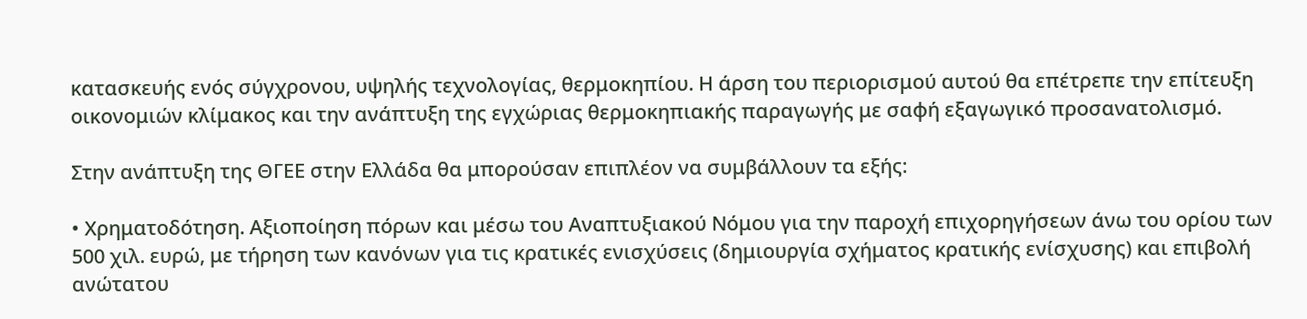κατασκευής ενός σύγχρονου, υψηλής τεχνολογίας, θερμοκηπίου. Η άρση του περιορισμού αυτού θα επέτρεπε την επίτευξη οικονομιών κλίμακος και την ανάπτυξη της εγχώριας θερμοκηπιακής παραγωγής με σαφή εξαγωγικό προσανατολισμό.

Στην ανάπτυξη της ΘΓΕΕ στην Ελλάδα θα μπορούσαν επιπλέον να συμβάλλουν τα εξής:

• Χρηματοδότηση. Αξιοποίηση πόρων και μέσω του Αναπτυξιακού Νόμου για την παροχή επιχορηγήσεων άνω του ορίου των 500 χιλ. ευρώ, με τήρηση των κανόνων για τις κρατικές ενισχύσεις (δημιουργία σχήματος κρατικής ενίσχυσης) και επιβολή ανώτατου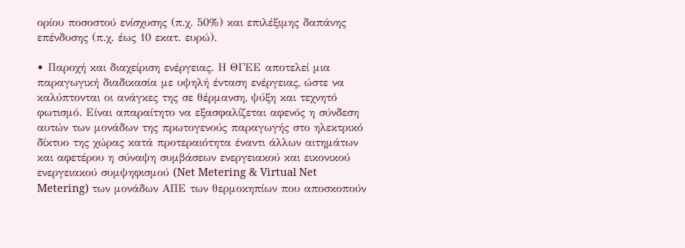ορίου ποσοστού ενίσχυσης (π.χ. 50%) και επιλέξιμης δαπάνης επένδυσης (π.χ. έως 10 εκατ. ευρώ).

• Παροχή και διαχείριση ενέργειας. Η ΘΓΕΕ αποτελεί μια παραγωγική διαδικασία με υψηλή ένταση ενέργειας, ώστε να καλύπτονται οι ανάγκες της σε θέρμανση, ψύξη και τεχνητό φωτισμό. Είναι απαραίτητο να εξασφαλίζεται αφενός η σύνδεση αυτών των μονάδων της πρωτογενούς παραγωγής στο ηλεκτρικό δίκτυο της χώρας κατά προτεραιότητα έναντι άλλων αιτημάτων και αφετέρου η σύναψη συμβάσεων ενεργειακού και εικονικού ενεργειακού συμψηφισμού (Net Metering & Virtual Net Metering) των μονάδων ΑΠΕ των θερμοκηπίων που αποσκοπούν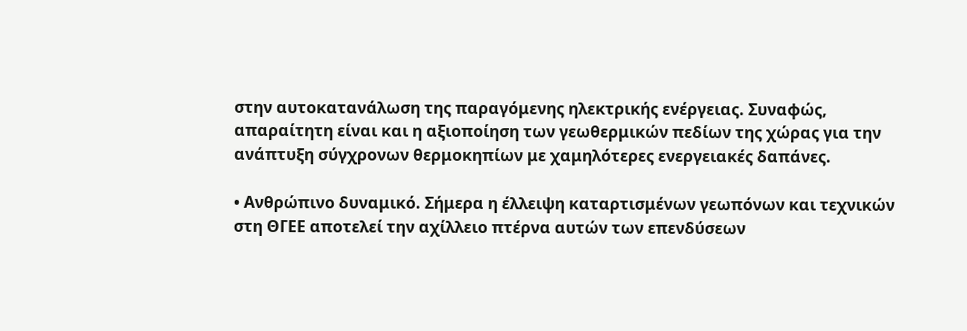στην αυτοκατανάλωση της παραγόμενης ηλεκτρικής ενέργειας. Συναφώς, απαραίτητη είναι και η αξιοποίηση των γεωθερμικών πεδίων της χώρας για την ανάπτυξη σύγχρονων θερμοκηπίων με χαμηλότερες ενεργειακές δαπάνες.

• Ανθρώπινο δυναμικό. Σήμερα η έλλειψη καταρτισμένων γεωπόνων και τεχνικών στη ΘΓΕΕ αποτελεί την αχίλλειο πτέρνα αυτών των επενδύσεων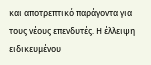και αποτρεπτικό παράγοντα για τους νέους επενδυτές. Η έλλειψη ειδικευμένου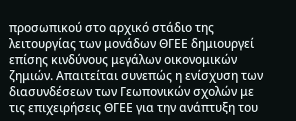προσωπικού στο αρχικό στάδιο της λειτουργίας των μονάδων ΘΓΕΕ δημιουργεί επίσης κινδύνους μεγάλων οικονομικών ζημιών. Απαιτείται συνεπώς η ενίσχυση των διασυνδέσεων των Γεωπονικών σχολών με τις επιχειρήσεις ΘΓΕΕ για την ανάπτυξη του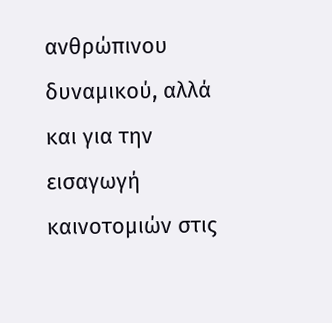ανθρώπινου δυναμικού, αλλά και για την εισαγωγή καινοτομιών στις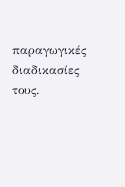παραγωγικές διαδικασίες τους.